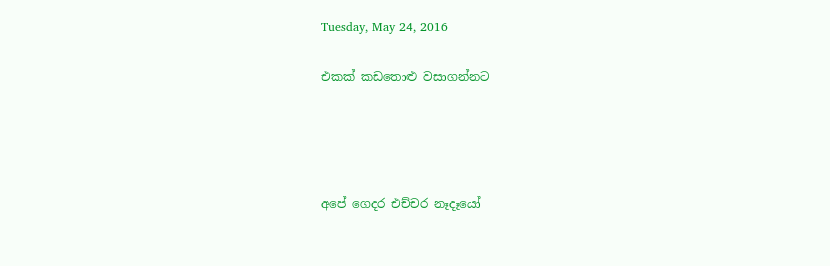Tuesday, May 24, 2016

එකක් කඩතොළු වසාගන්නට




අපේ ගෙදර එච්චර නෑදෑයෝ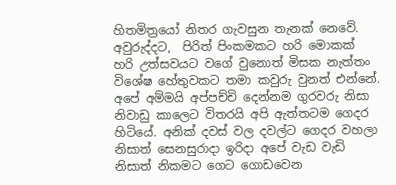හිතමිත්‍රයෝ නිතර ගැවසුන තැනක් නෙවේ. අවුරුද්දට,  පිරිත් පිංකමකට හරි මොකක් හරි උත්සවයට වගේ වුනොත් මිසක නැත්තං විශේෂ හේතුවකට තමා කවුරු වුනත් එන්නේ. අපේ අම්මයි අප්පච්චි දෙන්නම ගුරවරු නිසා නිවාඩු කාලෙට විතරයි අපි ඇත්තටම ගෙදර  හිටියේ. අනික් දවස් වල දවල්ට ගෙදර වහලා නිසාත් සෙනසුරාදා ඉරිදා අපේ වැඩ වැඩි නිසාත් නිකමට ගෙට ගොඩවෙන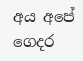අය අපේ ගෙදර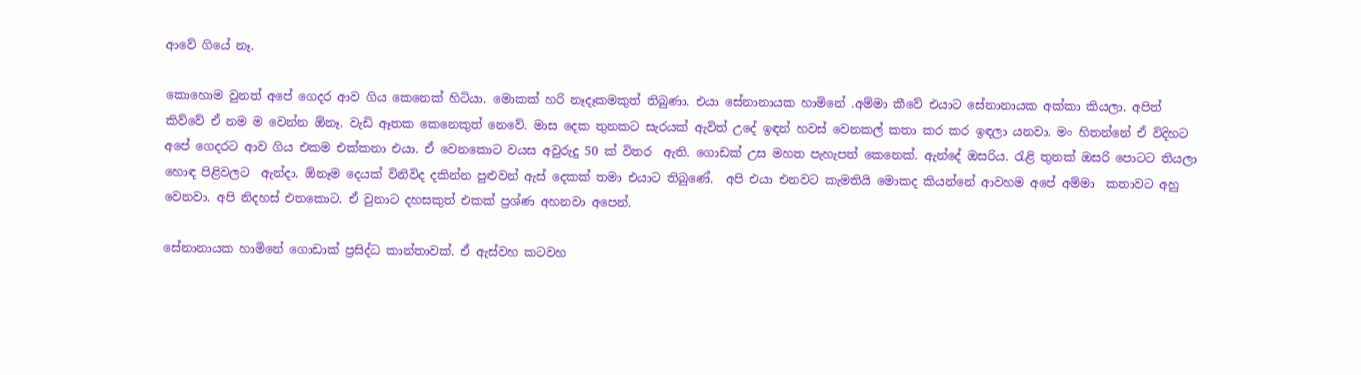ආවේ ගියේ නෑ.

කොහොම වුනත් අපේ ගෙදර ආව ගිය කෙනෙක් හිටියා. මොකක් හරි නෑදෑකමකුත් තිබුණා. එයා සේනානායක හාමිනේ .අම්මා කීවේ එයාට සේනානායක අක්කා කියලා. අපිත් කිව්වේ ඒ නම ම වෙන්න ඕනෑ. වැඩි ඈතක කෙනෙකුත් නෙවේ. මාස දෙක තුනකට සැරයක් ඇවිත් උදේ ඉඳන් හවස් වෙනකල් කතා කර කර ඉඳලා යනවා. මං හිතන්නේ ඒ විදිහට අපේ ගෙදරට ආව ගිය එකම එක්කනා එයා. ඒ වෙනකොට වයස අවුරුදු 50 ක් විතර  ඇති. ගොඩක් උස මහත පැහැපත් කෙනෙක්. ඇන්දේ ඔසරිය. රැළි තුනක් ඔසරි පොටට තියලා හොඳ පිළිවලට  ඇන්දා. ඕනෑම දෙයක් විනිවිද දකින්න පුළුවන් ඇස් දෙකක් තමා එයාට තිබුණේ.  අපි එයා එනවට කැමතියි මොකද කියන්නේ ආවහම අපේ අම්මා  කතාවට අහු වෙනවා. අපි නිදහස් එතකොට. ඒ වුනාට දහසකුත් එකක් ප්‍රශ්ණ අහනවා අපෙන්.

සේනානායක හාමිනේ ගොඩාක් ප්‍රසිද්ධ කාන්තාවක්. ඒ ඇස්වහ කටවහ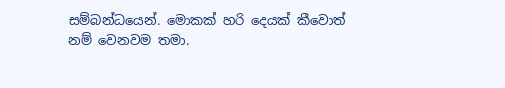සම්බන්ධයෙන්. මොකක් හරි දෙයක් කීවොත් නම් වෙනවම තමා.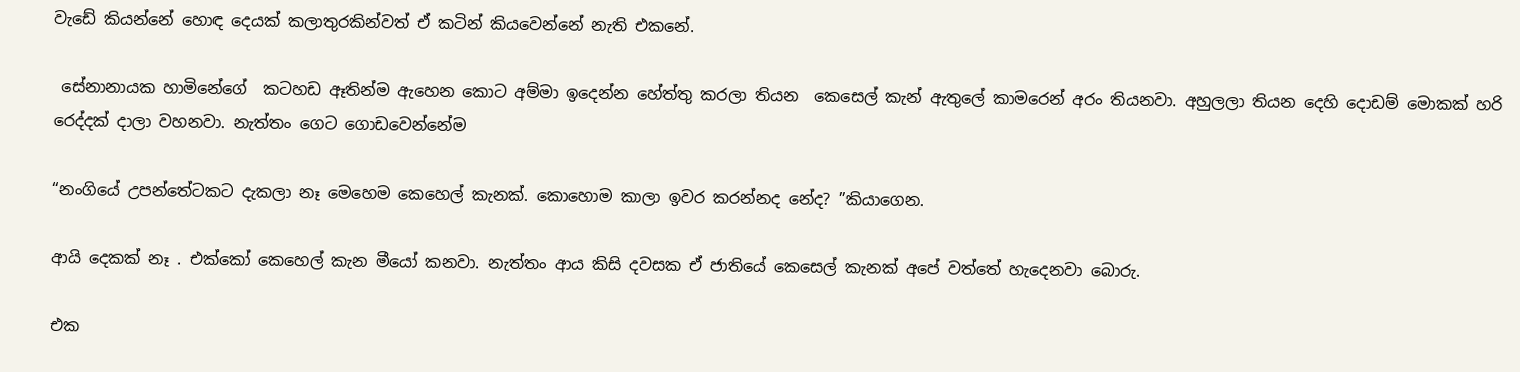වැඩේ කියන්නේ හොඳ දෙයක් කලාතුරකින්වත් ඒ කටින් කියවෙන්නේ නැති එකනේ.

 සේනානායක හාමිනේ‍ගේ  කටහඩ ඈතින්ම ඇහෙන කොට අම්මා ඉදෙන්න හේත්තු කරලා තියන  කෙසෙල් කැන් ඇතුලේ කාමරෙන් අරං තියනවා. අහුලලා තියන දෙහි දොඩම් මොකක් හරි රෙද්දක් දාලා වහනවා. නැත්තං ගෙට ගොඩවෙන්නේම

“නංගියේ උපන්තේටකට දැකලා නෑ මෙහෙම කෙහෙල් කැනක්. කොහොම කාලා ඉවර කරන්නද නේද? ”කියාගෙන.

ආයි දෙකක් නෑ . එක්කෝ කෙහෙල් කැන මීයෝ කනවා. නැත්තං ආය කිසි දවසක ඒ ජාතියේ කෙසෙල් කැනක් අපේ වත්තේ හැදෙනවා බොරු.

එක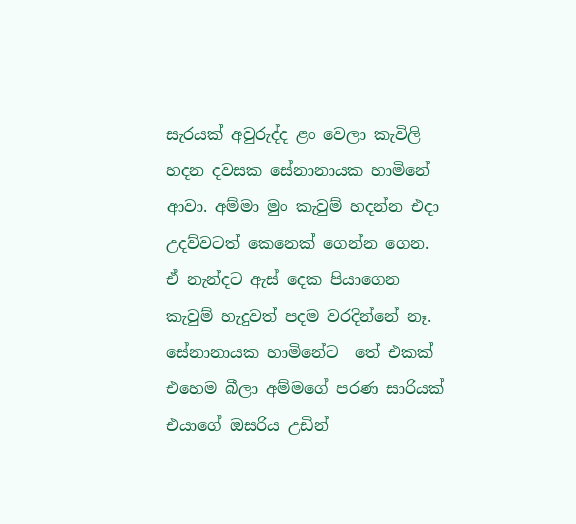සැරයක් අවුරුද්ද ළං වෙලා කැවිලි හදන දවසක සේනානායක හාමිනේ ආවා. අම්මා මුං කැවුම් හදන්න එදා උදව්වටත් කෙනෙක් ගෙන්න ගෙන. ඒ නැන්දට ඇස් දෙක පියාගෙන කැවුම් හැදුවත් පදම වරදින්නේ නෑ. සේනානායක හාමිනේට  තේ එකක් එහෙම බීලා අම්මගේ පරණ සාරියක් එයාගේ ඔසරිය උඩින්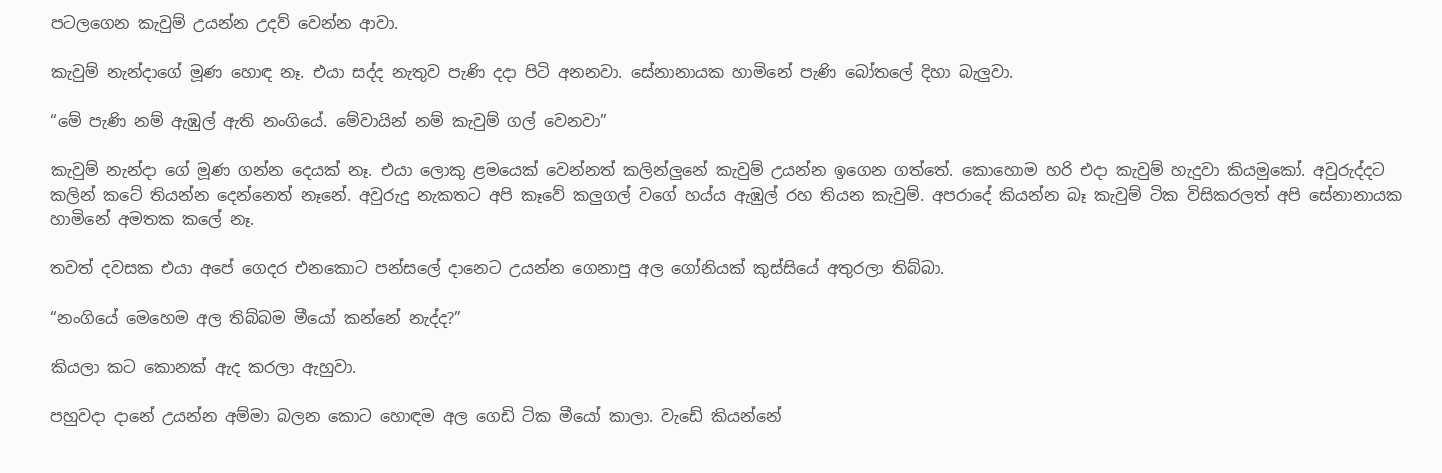පටලගෙන කැවුම් උයන්න උදව් වෙන්න ආවා.

කැවුම් නැන්දාගේ මූණ හොඳ නෑ. එයා සද්ද නැතුව පැණි දදා පිටි අනනවා. සේනානායක හාමිනේ පැණි බෝතලේ දිහා බැලුවා.

“මේ පැණි නම් ඇඹුල් ඇති නංගියේ. මේවායින් නම් කැවුම් ගල් වෙනවා”

කැවුම් නැන්දා ගේ මූණ ගන්න දෙයක් නෑ. එයා ලොකු ළමයෙක් වෙන්නත් කලින්ලුනේ කැවුම් උයන්න ඉගෙන ගත්තේ. කොහොම හරි එදා කැවුම් හැදුවා කියමුකෝ. අවුරුද්දට කලින් කටේ තියන්‍න දෙන්නෙත් නෑනේ. අවුරුදු නැකතට අපි කෑවේ කලුගල් වගේ හය්ය ඇඹුල් රහ තියන කැවුම්. අපරාදේ කියන්න බෑ කැවුම් ටික විසිකරලත් අපි සේනානායක හාමිනේ අමතක කලේ නෑ.

තවත් දවසක එයා අපේ ගෙදර එනකොට පන්සලේ දානෙට උයන්න ගෙනාපු අල ගෝනියක් කුස්සියේ අතුරලා තිබ්බා.

“නංගියේ මෙහෙම අල තිබ්බම මීයෝ කන්නේ නැද්ද?”

කියලා කට කොනක් ඇද කරලා ඇහුවා.

පහුවදා දානේ උයන්න අම්මා බලන කොට හොඳම අල ගෙඩි ටික මීයෝ කාලා. වැඩේ කියන්නේ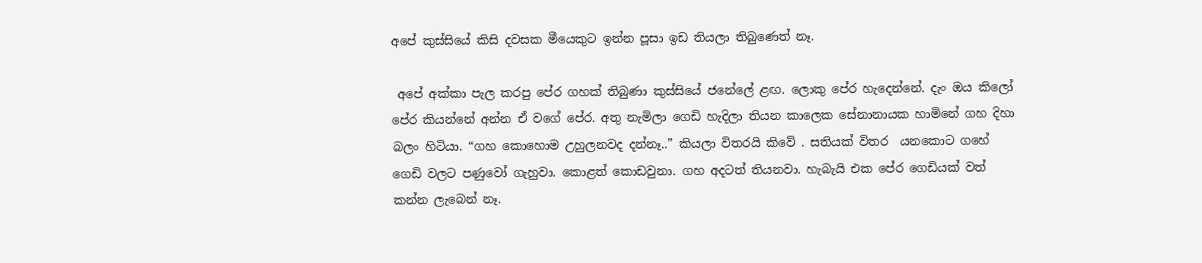අපේ කුස්සියේ කිසි දවසක මීයෙකුට ඉන්න පූසා ඉඩ තියලා තිබුණෙත් නෑ.

 අපේ අක්කා පැල කරපු පේර ගහක් තිබුණා කුස්සියේ ජනේලේ ළඟ. ලොකු පේර හැදෙන්නේ. දැං ඔය කිලෝ පේර කියන්නේ අන්න ඒ වගේ පේර. අතු නැමිලා ගෙඩි හැදිලා තියන කාලෙක සේනානායක හාමිනේ ගහ දිහා බලං හිටියා. “ගහ කොහොම උහුලනවද දන්නෑ..” කියලා විතරයි කිවේ . සතියක් විතර  යනකොට ගහේ ගෙඩි වලට පණුවෝ ගැහුවා. කොළත් කොඩවුනා. ගහ අදටත් තියනවා. හැබැයි එක පේර ගෙඩියක් වත් කන්න ලැබෙන් නෑ.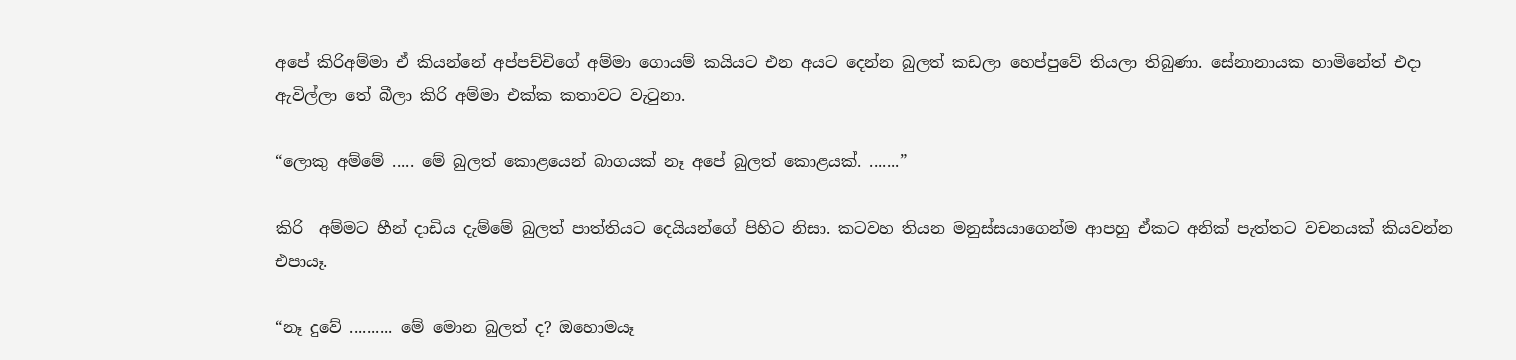අපේ කිරිඅම්මා ඒ කියන්නේ අප්පච්චිගේ ‍අම්මා ගොයම් කයියට එන අයට දෙන්න බුලත් කඩලා හෙප්පුවේ තියලා තිබුණා. සේනානායක හාමිනේත් එදා ඇවිල්ලා තේ බීලා කිරි අම්මා එක්ක කතාවට වැටුනා.

“ලොකු අම්මේ ..... මේ බුලත් කොළයෙන් බාගයක් නෑ අපේ බුලත් කොළයක්. .......”

කිරි  අම්මට හීන් දාඩිය දැම්මේ බුලත් පාත්තියට දෙයියන්ගේ පිහිට නිසා. කටවහ තියන මනුස්සයාගෙන්ම ආපහු ඒකට අනික් පැත්තට වචනයක් කියවන්න එපායෑ.

“නෑ දුවේ .......... මේ මොන බුලත් ද? ඔහොමයෑ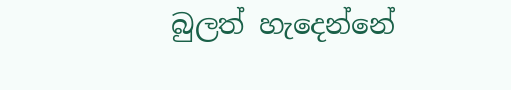බුලත් හැදෙන්නේ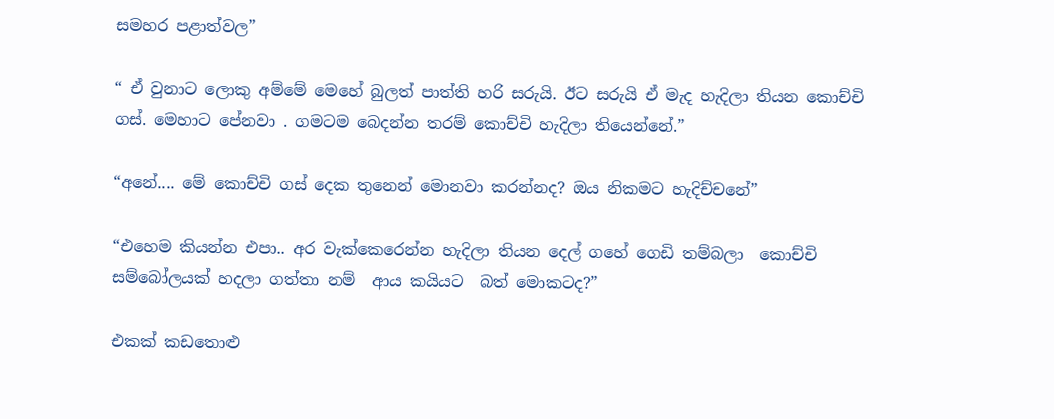සමහර පළාත්වල”

“ ඒ වුනාට ලොකු අම්මේ මෙහේ බුලත් පාත්ති හරි සරුයි. ඊට සරුයි ඒ මැද හැදිලා තියන කොච්චි ගස්. මෙහාට පේනවා . ගමටම බෙදන්න තරම් කොච්චි හැදිලා තියෙන්නේ.”

“අනේ.... මේ කොච්චි ගස් දෙක තුනෙන් මොනවා කරන්නද? ඔය නිකමට හැදිච්චනේ”

“එහෙම කියන්න එපා.. අර වැක්කෙරෙන්න හැදිලා තියන දෙල් ගහේ ගෙඩි තම්බලා  කොච්චි සම්බෝලයක් හදලා ගත්තා නම්  ආය කයියට  බත් මොකටද?”

එකක් කඩතොළු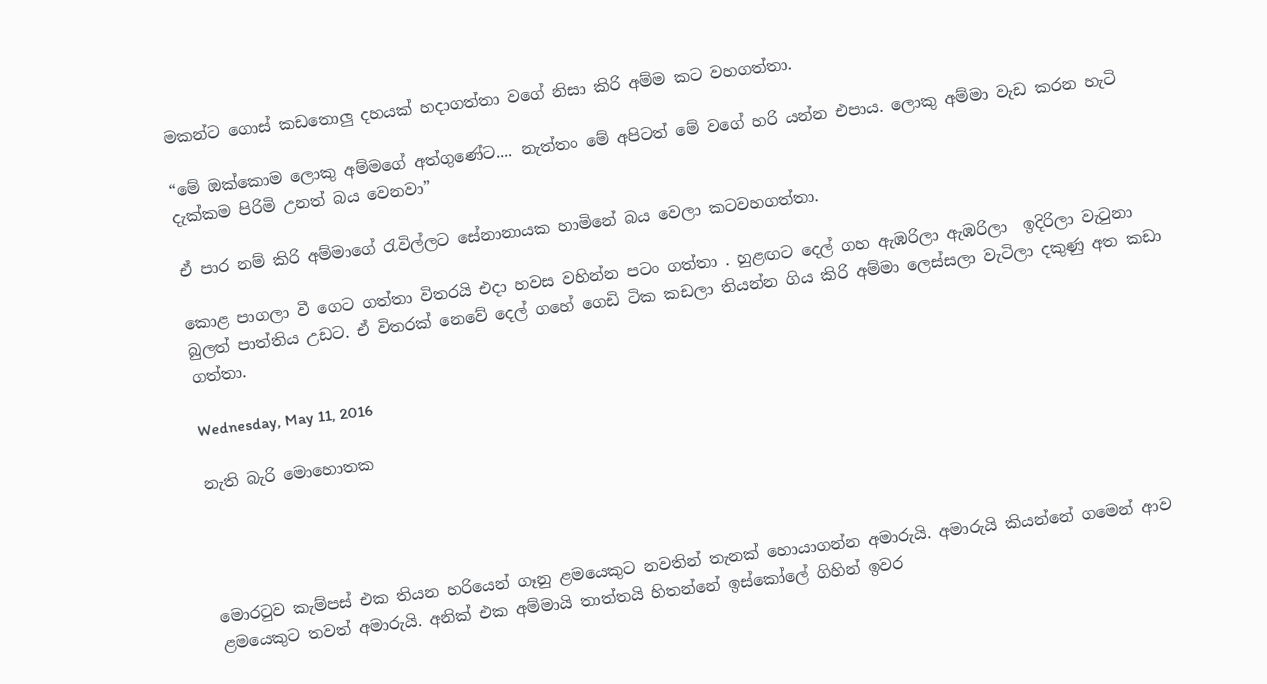මකන්ට ගොස් කඩතොලු දහයක් හදාගත්තා වගේ නිසා කිරි අම්ම කට වහගත්තා.

“මේ ඔක්කොම ලොකු අම්මගේ අත්ගුණේට.... නැත්තං මේ අපිටත් මේ වගේ හරි යන්න එපාය. ලොකු අම්මා වැඩ කරන හැටි දැක්කම පිරිමි උනත් බය වෙනවා”

ඒ පාර නම් කිරි අම්මාගේ රැවිල්ලට සේනානායක හාමිනේ බය වෙලා කටවහගත්තා.

කොළ පාගලා වී ගෙට ගත්තා විතරයි එදා හවස වහින්න පටං ගත්තා . හුළඟට දෙල් ගහ ඇඹරිලා ඇඹරිලා  ඉදිරිලා වැටුනා බුලත් පාත්තිය උඩට. ඒ විතරක් නෙවේ දෙල් ගහේ ගෙඩි ටික කඩලා තියන්න ගිය කිරි අම්මා ලෙස්සලා වැටිලා දකුණු අත කඩා ගත්තා.

Wednesday, May 11, 2016

නැති බැරි මොහොතක




මොරටුව කැම්පස් එක තියන හරියෙන් ගෑනු ළමයෙකුට නවතින් තැනක් හොයාගන්න අමාරුයි. අමාරුයි කියන්නේ ගමෙන් ආව ළමයෙකුට තවත් අමාරුයි. අනික් එක අම්මායි තාත්තයි හිතන්නේ ඉස්කෝලේ ගිහින් ඉවර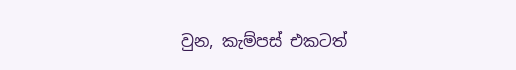වුන, කැම්පස් එකටත්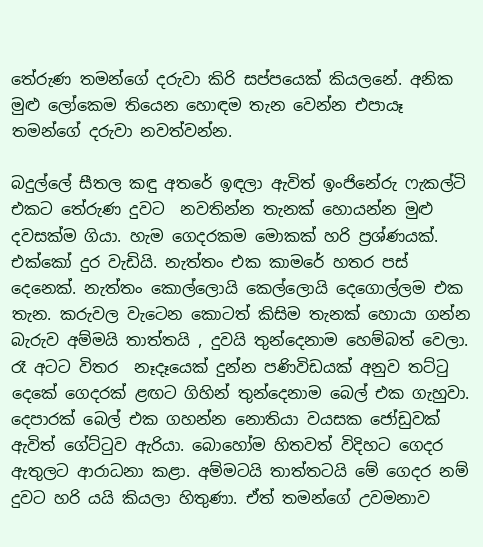තේරුණ තමන්ගේ දරුවා කිරි සප්පයෙක් කියලනේ. අනික මුළු ලෝකෙම තියෙන හොඳම තැන වෙන්න එපායෑ තමන්ගේ දරුවා නවත්වන්න.

බදුල්ලේ සීතල කඳු අතරේ ඉඳලා ඇවිත් ඉංජිනේරු ෆැකල්ටි එකට තේරුණ දුවට  නවතින්න තැනක් හොයන්න මුළු දවසක්ම ගියා. හැම ගෙදරකම මොකක් හරි ප්‍රශ්ණයක්. එක්කෝ දුර වැඩියි. නැත්තං එක කාමරේ හතර පස් දෙනෙක්. නැත්තං කොල්ලොයි කෙල්ලොයි දෙගොල්ලම එක තැන. කරුවල වැටෙන කොටත් කිසිම තැනක් හොයා ගන්න බැරුව අම්මයි තාත්තයි , දුවයි තුන්දෙනාම හෙම්බත් වෙලා. රෑ අටට විතර  නෑදෑයෙක් දුන්න පණිවිඩයක් අනුව තට්ටු දෙකේ ගෙදරක් ළඟට ගිහින් තුන්දෙනාම බෙල් එක ගැහුවා. දෙපාරක් බෙල් එක ගහන්න නොතියා වයසක ජෝඩුවක් ඇවිත් ගේට්ටුව ඇරියා. බොහෝම හිතවත් විදිහට ගෙදර ඇතුලට ආරාධනා කළා. අම්මටයි තාත්තටයි මේ ගෙදර නම් දුවට හරි යයි කියලා හිතුණා. ඒත් තමන්ගේ උවමනාව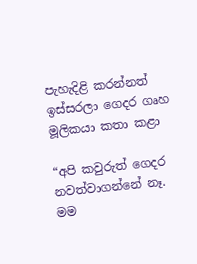පැහැදිළි කරන්නත් ඉස්සරලා ගෙදර ගෘහ මූලිකයා කතා කළා

“අපි කවුරුත් ගෙදර නවත්වාගන්නේ නෑ. මම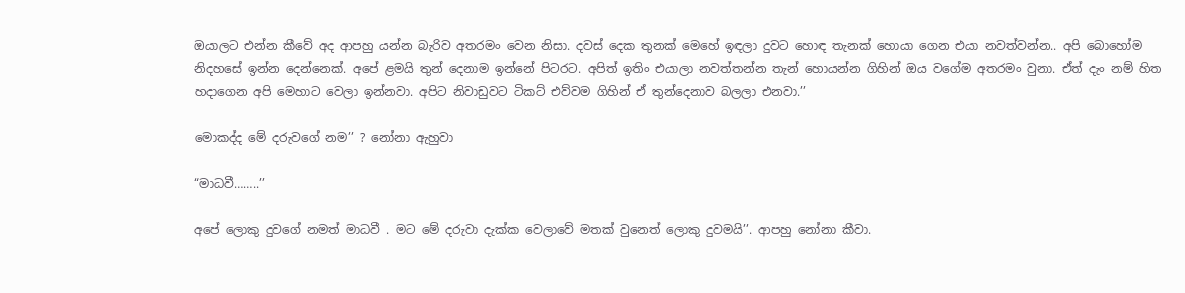ඔයාලට එන්න කීවේ අද ආපහු යන්න බැරිව අතරමං වෙන නිසා. දවස් දෙක තුනක් මෙහේ ඉඳලා දුවට හොඳ තැනක් හොයා ගෙන එයා නවත්වන්න.. අපි බොහෝම නිදහසේ ඉන්න දෙන්නෙක්. අපේ ළමයි තුන් දෙනාම ඉන්නේ පිටරට. අපිත් ඉතිං එයාලා නවත්තන්න තැන් හොයන්න ගිහින් ඔය වගේම අතරමං වුනා. ඒත් දැං නම් හිත හදාගෙන අපි මෙහාට වෙලා ඉන්නවා. අපිට නිවාඩුවට ටිකට් එව්වම ගිහින් ඒ තුන්දෙනාව බලලා එනවා.’’

මොකද්ද මේ දරුවගේ නම’’ ? නෝනා ඇහුවා

“මාධවී……..’’

අපේ ලොකු දුවගේ නමත් මාධවී . මට මේ දරුවා දැක්ක වෙලාවේ මතක් වුනෙත් ලොකු දුවමයි’’. ආපහු නෝනා කීවා.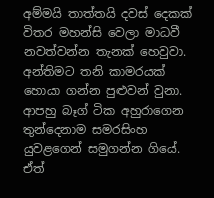අම්මයි තාත්තයි දවස් දෙකක් විතර මහන්සි වෙලා මාධවී නවත්වන්න තැනක් හෙවුවා. අන්තිමට තනි කාමරයක් හොයා ගන්න පුළුවන් වුනා. ආපහු බෑග් ටික අහුරාගෙන තුන්දෙනාම සමරසිංහ යුවළගෙන් සමුගන්න ගියේ. ඒත්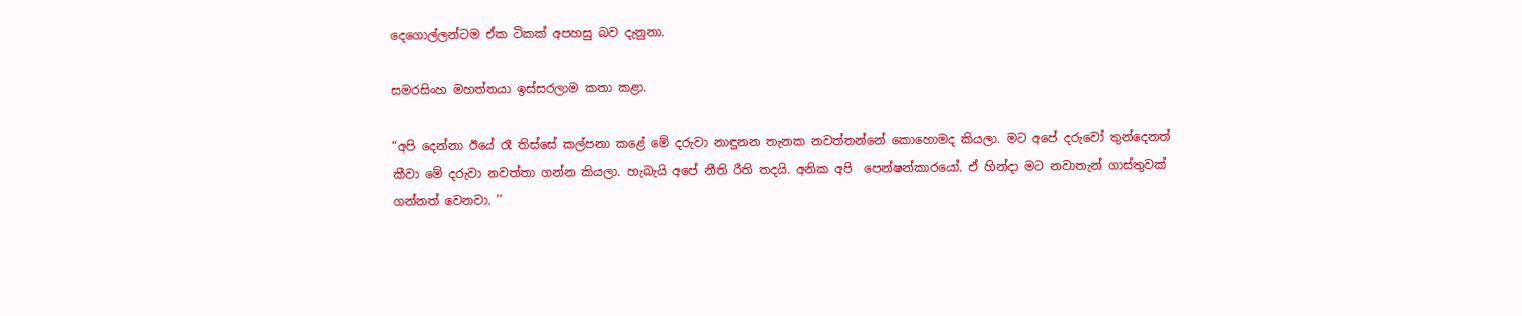දෙගොල්ලන්ටම ඒක ටිකක් අපහසු බව දැනුනා.

සමරසිංහ මහත්තයා ඉස්සරලාම කතා කළා.

“අපි දෙන්නා ඊයේ රෑ තිස්සේ කල්පනා කළේ මේ දරුවා නාඳුනන තැනක නවත්තන්නේ කොහොමද කියලා. මට අපේ දරුවෝ තුන්දෙනත් කීවා මේ දරුවා නවත්තා ගන්න කියලා. හැබැයි අපේ නීති රීති තදයි. අනික අපි  පෙන්ෂන්කාරයෝ. ඒ හින්දා මට නවාතැන් ගාස්තුවක් ගන්නත් වෙනවා. ’’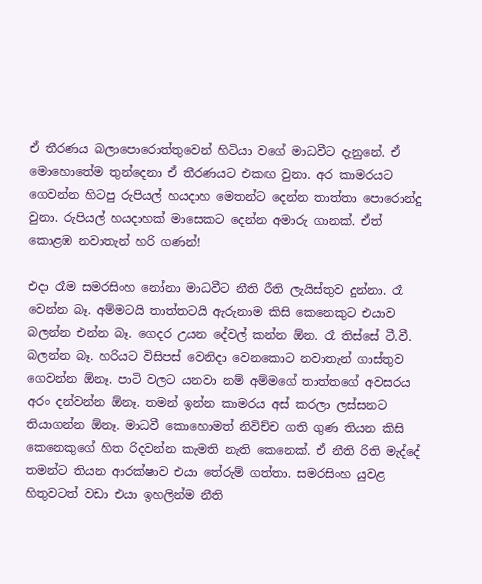ඒ තීරණය බලාපොරොත්තුවෙන් හිටියා වගේ මාධවීට දැනුනේ. ඒ මොහොතේම තුන්දෙනා ඒ තීරණයට එකඟ වුනා. අර කාමරයට ගෙවන්න හිටපු රුපියල් හයදාහ මෙතන්ට දෙන්න තාත්තා පොරොන්දු වුනා. රුපියල් හයදාහක් මාසෙකට දෙන්න අමාරු ගානක්. ඒත් කොළඹ නවාතැන් හරි ගණන්!

එදා රෑම සමරසිංහ නෝනා මාධවීට නීති රීති ලැයිස්තුව දුන්නා. රෑ වෙන්න බෑ. අම්මටයි තාත්තටයි ඇරුනාම කිසි කෙනෙකුට එයාව බලන්න එන්න බෑ. ගෙදර උයන දේවල් කන්න ඕන. රෑ තිස්සේ ටී.වී. බලන්න බෑ. හරියට විසිපස් වෙනිදා වෙනකොට නවාතැන් ගාස්තුව ගෙවන්න ඕනෑ. පාටි වලට යනවා නම් අම්මගේ තාත්තගේ අවසරය අරං දන්වන්න ඕනෑ. තමන් ඉන්න කාමරය අස් කරලා ලස්සනට තියාගන්න ඕනෑ. මාධවී කොහොමත් නිවිච්ච ගති ගුණ තියන කිසි කෙනෙකුගේ හිත රිදවන්න කැමති නැති කෙනෙක්. ඒ නීති රිති මැද්දේ තමන්ට තියන ආරක්ෂාව එයා තේරුම් ගත්තා. සමරසිංහ යුවළ හිතුවටත් වඩා එයා ඉහලින්ම නීති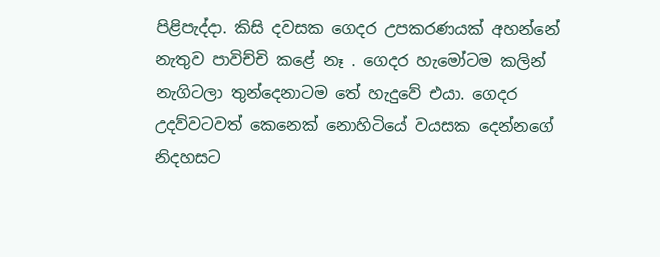පිළිපැද්දා. කිසි දවසක ගෙදර උපකරණයක් අහන්නේ නැතුව පාවිච්චි කළේ නෑ . ගෙදර හැමෝටම කලින් නැගිටලා තුන්දෙනාටම තේ හැදුවේ එයා. ගෙදර උදව්වටවත් කෙනෙක් නොහිටියේ වයසක දෙන්නගේ  නිදහසට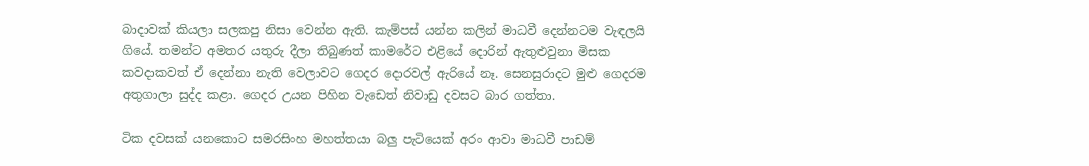බාදාවක් කියලා සලකපු නිසා වෙන්න ඇති. කැම්පස් යන්න කලින් මාධවී දෙන්නටම වැඳලයි ගියේ. තමන්ට අමතර යතුරු දීලා තිබුණත් කාමරේට එළියේ දොරින් ඇතුළුවුනා මිසක කවදාකවත් ඒ දෙන්නා නැති වෙලාවට ගෙදර දොරවල් ඇරියේ නෑ. සෙනසුරාදට මුළු ගෙදරම අතුගාලා සුද්ද කළා. ගෙදර උයන පිහින වැඩෙත් නිවාඩු දවසට බාර ගත්තා.

ටික දවසක් යනකොට සමරසිංහ මහත්තයා බලු පැටියෙක් අරං ආවා මාධවී පාඩම්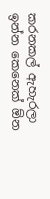කරනකල් ඇහැරලා ඉන්න කෙනෙක් ඕන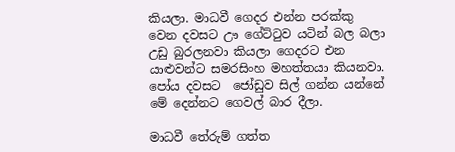කියලා. මාධවී ගෙදර එන්න පරක්කු වෙන දවසට ඌ ගේට්ටුව යටින් බල බලා උඩු බුරලනවා කියලා ගෙදරට එන යාළුවන්ට සමරසිංහ මහත්තයා කියනවා. පෝය දවසට  ජෝඩුව සිල් ගන්න යන්නේ මේ දෙන්නට ගෙවල් බාර දීලා.

මාධවී තේරුම් ගත්ත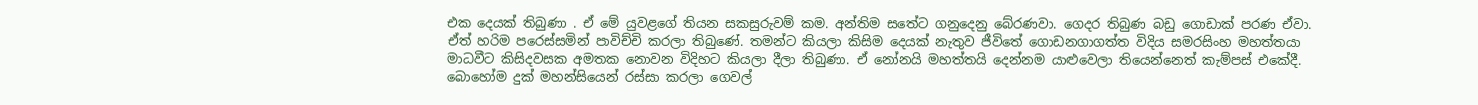එක දෙයක් තිබුණා . ඒ මේ යුවළගේ තියන සකසුරුවම් කම. අන්තිම සතේට ගනුදෙනු බේරණවා. ගෙදර තිබුණ බඩු ගොඩාක් පරණ ඒවා. ඒත් හරිම පරෙස්සමින් පාවිච්චි කරලා තිබුණේ. තමන්ට කියලා කිසිම දෙයක් නැතුව ජීවිතේ ගොඩනගාගත්ත විදිය සමරසිංහ මහත්තයා මාධවීට කිසිදවසක අමතක නොවන විදිහට කියලා දීලා තිබුණා. ඒ නෝනයි මහත්තයි දෙන්නම යාළුවෙලා තියෙන්නෙත් කැම්පස් එකේදී. බොහෝම දුක් මහන්සියෙන් රස්සා කරලා ගෙවල්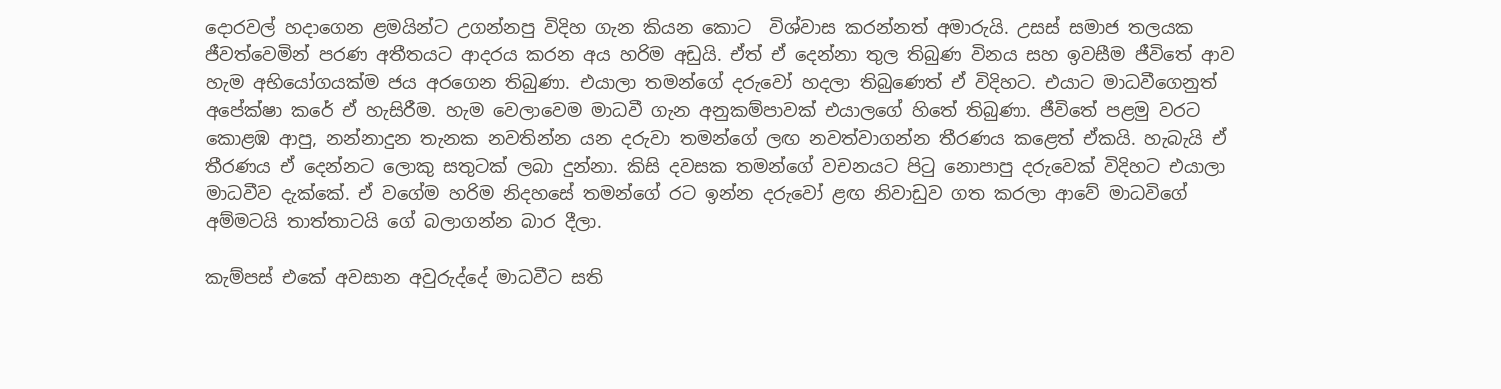දොරවල් හදාගෙන ළමයින්ට උගන්නපු විදිහ ගැන කියන කොට  විශ්වාස කරන්නත් අමාරුයි. උසස් සමාජ තලයක ජීවත්වෙමින් පරණ අතීතයට ආදරය කරන අය හරිම අඩුයි. ඒත් ඒ දෙන්නා තුල තිබුණ විනය සහ ඉවසීම ජීවිතේ ආව හැම අභියෝගයක්ම ජය අරගෙන තිබුණා. එයාලා තමන්ගේ දරුවෝ හදලා තිබුණෙත් ඒ විදිහට. එයාට මාධවීගෙනුත් අපේක්ෂා කරේ ඒ හැසිරීම. හැම වෙලාවෙම මාධවී ගැන අනුකම්පාවක් එයාලගේ හිතේ තිබුණා. ජීවිතේ පළමු වරට කොළඹ ආපු, නන්නාදුන තැනක නවතින්න යන දරුවා තමන්ගේ ලඟ නවත්වාගන්න තීරණය කළෙත් ඒකයි. හැබැයි ඒ තීරණය ඒ දෙන්නට ලොකු සතුටක් ලබා දුන්නා. කිසි දවසක තමන්ගේ වචනයට පිටු නොපාපු දරුවෙක් විදිහට එයාලා මාධවීව දැක්කේ. ඒ වගේම හරිම නිදහසේ තමන්ගේ රට ඉන්න දරුවෝ ළඟ නිවාඩුව ගත කරලා ආවේ මාධවිගේ අම්මටයි තාත්තාටයි ගේ බලාගන්න බාර දීලා.

කැම්පස් එකේ අවසාන අවුරුද්දේ මාධවීට සති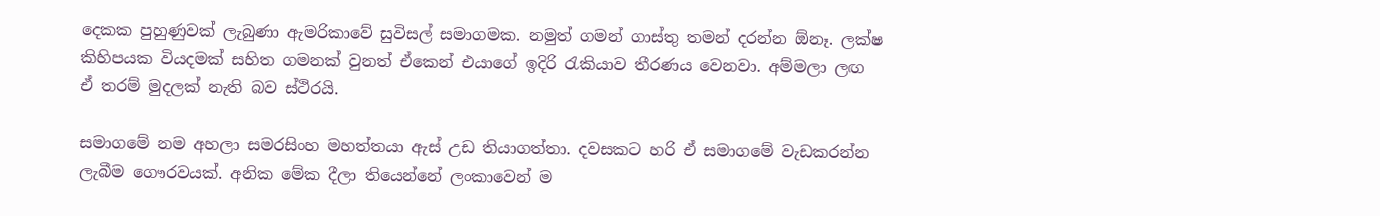දෙකක පුහුණුවක් ලැබුණා ඇමරිකාවේ සුවිසල් සමාගමක. නමුත් ගමන් ගාස්තු තමන් දරන්න ඕනෑ. ලක්ෂ කිහිපයක වියදමක් සහිත ගමනක් වුනත් ඒකෙන් එයාගේ ඉදිරි රැකියාව තීරණය වෙනවා. අම්මලා ලඟ ඒ තරම් මුදලක් නැති බව ස්ථිරයි.

සමාගමේ නම අහලා සමරසිංහ මහත්තයා ඇස් උඩ තියාගත්තා. දවසකට හරි ඒ සමාගමේ වැඩකරන්න ලැබීම ගෞරවයක්. අනික මේක දීලා තියෙන්නේ ලංකාවෙන් ම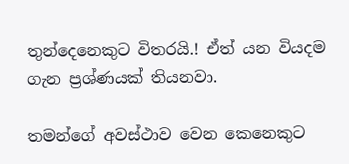තුන්දෙනෙකුට විතරයි.! ඒත් යන වියදම ගැන ප්‍රශ්ණයක් තියනවා.

තමන්ගේ අවස්ථාව වෙන කෙනෙකුට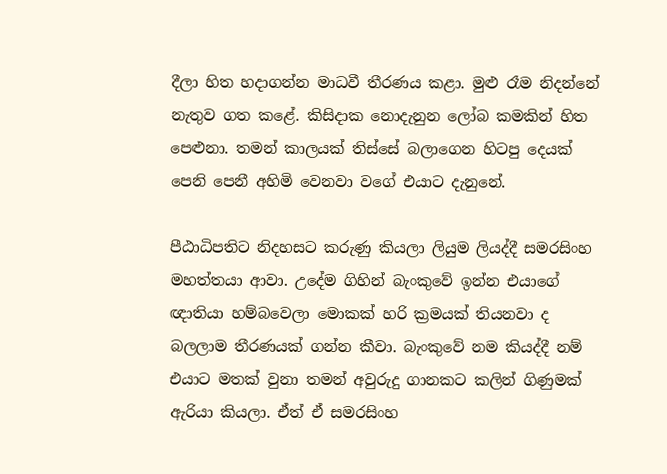දීලා හිත හදාගන්න මාධවී තීරණය කළා. මුළු රෑම නිදන්නේ නැතුව ගත කළේ. කිසිදාක නොදැනුන ලෝබ කමකින් හිත පෙළුනා. තමන් කාලයක් තිස්සේ බලාගෙන හිටපු දෙයක් පෙනි පෙනී අහිමි වෙනවා වගේ එයාට දැනුනේ.

පීඨාධිපතිට නිදහසට කරුණු කියලා ලියුම ලියද්දී සමරසිංහ මහත්තයා ආවා. උදේම ගිහින් බැංකුවේ ඉන්න එයාගේ ඥාතියා හම්බවෙලා මොකක් හරි ක්‍රමයක් තියනවා ද බලලාම තීරණයක් ගන්න කීවා. බැංකුවේ නම කියද්දී නම් එයාට මතක් වුනා තමන් අවුරුදු ගානකට කලින් ගිණුමක් ඇරියා කියලා. ඒත් ඒ සමරසිංහ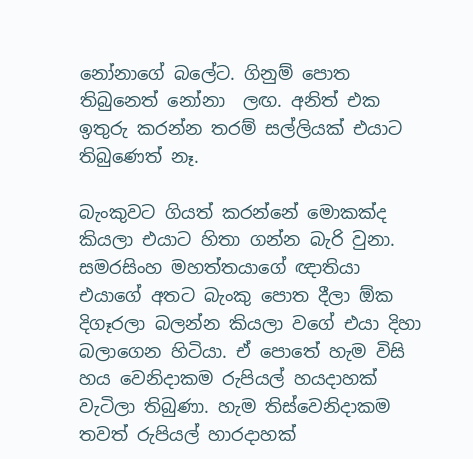නෝනාගේ බලේට. ගිනුම් පොත තිබුනෙත් නෝනා  ලඟ. අනිත් එක ඉතුරු කරන්න තරම් සල්ලියක් එයාට තිබුණෙත් නෑ.

බැංකුවට ගියත් කරන්නේ මොකක්ද කියලා එයාට හිතා ගන්න බැරි වුනා. සමරසිංහ මහත්තයාගේ ඥාතියා එයාගේ අතට බැංකු පොත දීලා ඕක දිගෑරලා බලන්න කියලා වගේ එයා දිහා බලාගෙන හිටියා. ඒ පොතේ හැම විසි හය වෙනිදාකම රුපියල් හයදාහක් වැටිලා තිබුණා. හැම තිස්වෙනිදාකම තවත් රුපියල් හාරදාහක්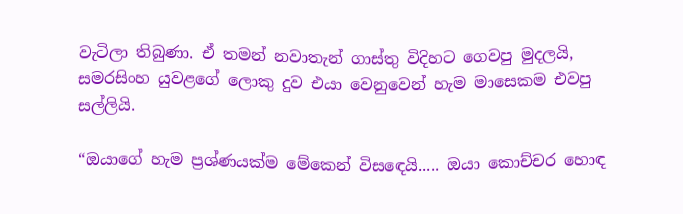වැටිලා තිබුණා. ඒ තමන් නවාතැන් ගාස්තු විදිහට ගෙවපු මුදලයි, සමරසිංහ යුවළගේ ලොකු දුව එයා වෙනුවෙන් හැම මාසෙකම එවපු සල්ලියි.

“ඔයාගේ හැම ප්‍රශ්ණයක්ම මේකෙන් විසඳෙයි..... ඔයා කොච්චර හොඳ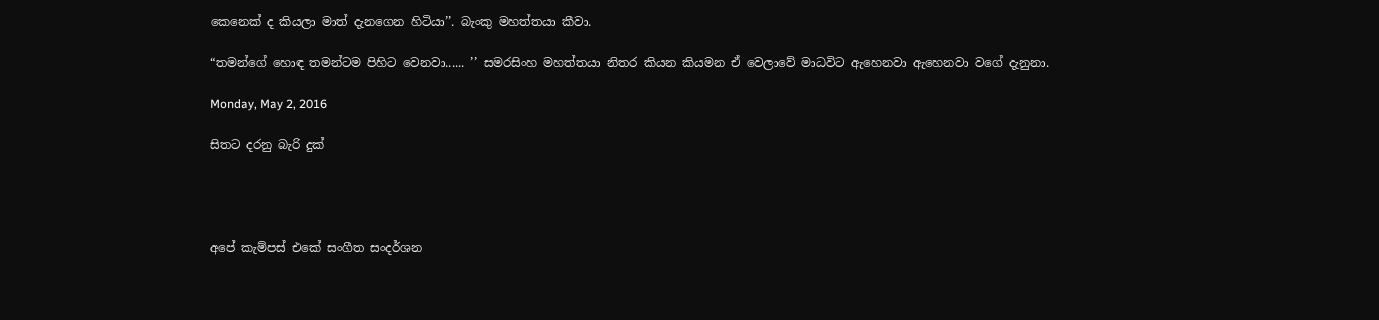කෙනෙක් ද කියලා මාත් දැනගෙන හිටියා’’. බැංකු මහත්තයා කීවා.

“තමන්ගේ හොඳ තමන්ටම පිහිට වෙනවා...... ’’ සමරසිංහ මහත්තයා නිතර කියන කියමන ඒ වෙලාවේ මාධවිට ඇහෙනවා ඇහෙනවා වගේ දැනුනා.

Monday, May 2, 2016

සිතට දරනු බැරි දුක්




අපේ කැම්පස් එකේ සංගීත සංදර්ශන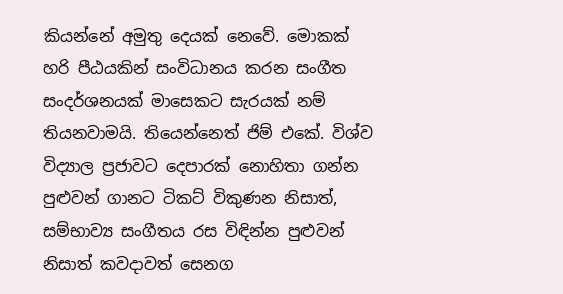කියන්නේ අමුතු දෙයක් නෙවේ. මොකක් හරි පීඨයකින් සංවිධානය කරන සංගීත සංදර්ශනයක් මාසෙකට සැරයක් නම් තියනවාමයි. තියෙන්නෙත් ජිම් එකේ. විශ්ව විද්‍යාල ප්‍රජාවට දෙපාරක් නොහිතා ගන්න පුළුවන් ගානට ටිකට් විකුණන නිසාත්, සම්භාව්‍ය සංගීතය රස විඳින්න පුළුවන් නිසාත් කවදාවත් සෙනග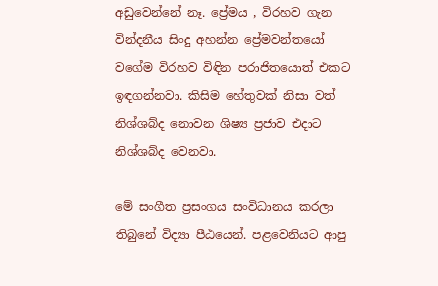අඩුවෙන්නේ නෑ. ප්‍රේමය , විරහව ගැන වින්දනීය සිංදු අහන්න ප්‍රේමවන්තයෝ වගේම විරහව විඳින පරාජිතයොත් එකට ඉඳගන්නවා. කිසිම හේතුවක් නිසා වත් නිශ්ශබ්ද නොවන ශිෂ්‍ය ප්‍රජාව එදාට නිශ්ශබ්ද වෙනවා.

මේ සංගීත ප්‍රසංගය සංවිධානය කරලා තිබුනේ විද්‍යා පීඨයෙන්. පළවෙනියට ආපු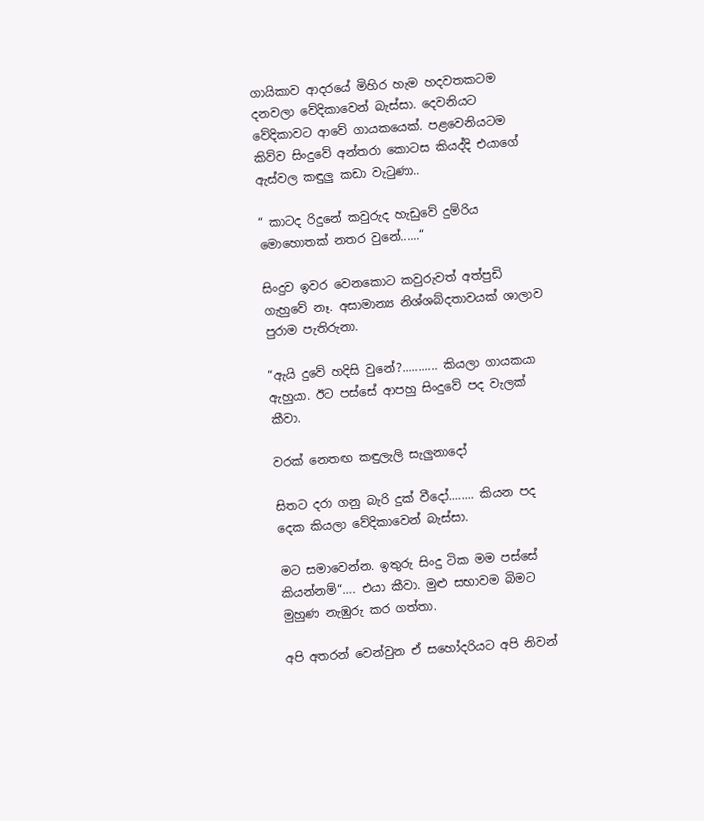ගායිකාව ආදරයේ මිහිර හැම හදවතකටම දනවලා වේදිකාවෙන් බැස්සා. දෙවනියට වේදිකාවට ආවේ ගායකයෙක්. පළවෙනියටම කිව්ව සිංදුවේ අන්තරා කොටස කියද්දි එයාගේ ඇස්වල කඳුලු කඩා වැටුණා..

“ කාටද රිදුනේ කවුරුද හැඩුවේ දුම්රිය මොහොතක් නතර වුනේ......“

සිංදුව ඉවර වෙනකොට කවුරුවත් අත්පුඩි ගැහුවේ නෑ. අසාමාන්‍ය නිශ්ශබ්දතාවයක් ශාලාව පුරාම පැතිරුනා.

“ඇයි දුවේ හදිසි වුනේ?........... කියලා ගායකයා ඇහුයා. ඊට පස්සේ ආපහු සිංදුවේ පද වැලක් කීවා.

වරක් නෙතඟ කඳුලැලි සැලුනාදෝ

සිතට දරා ගනු බැරි දුක් වීදෝ........ කියන පද දෙක කියලා වේදිකාවෙන් බැස්සා.

මට සමාවෙන්න. ඉතුරු සිංදු ටික මම පස්සේ කියන්නම්“…. එයා කීවා. මුළු සභාවම බිමට මුහුණ නැඹුරු කර ගත්තා.

අපි අතරන් වෙන්වුන ඒ සහෝදරියට අපි නිවන්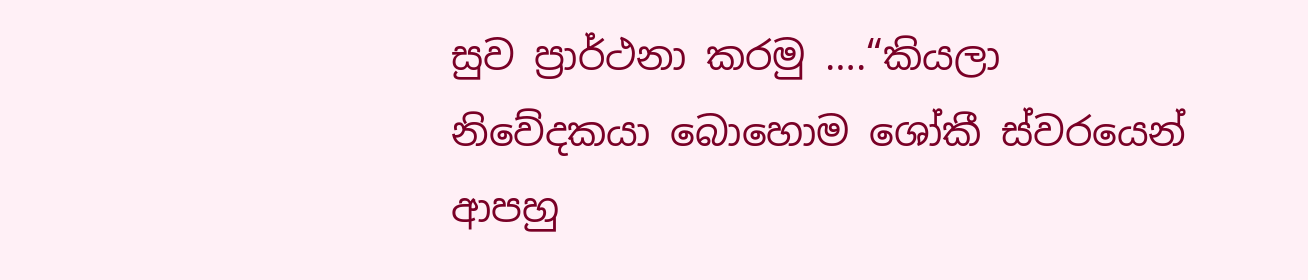සුව ප්‍රාර්ථනා කරමු ….“කියලා නිවේදකයා බොහොම ශෝකී ස්වරයෙන්  ආපහු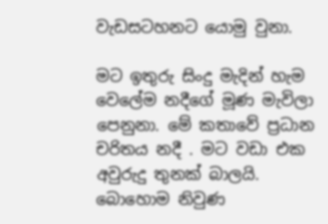වැඩසටහනට යොමු වුනා.

මට ඉතුරු සිංදු මැදින් හැම වෙලේම නදීගේ මූණ මැවිලා පෙනුනා. මේ කතාවේ ප්‍රධාන චරිතය නදී . මට වඩා එක අවුරුදු තුනක් බාලයි. බොහොම නිවුණ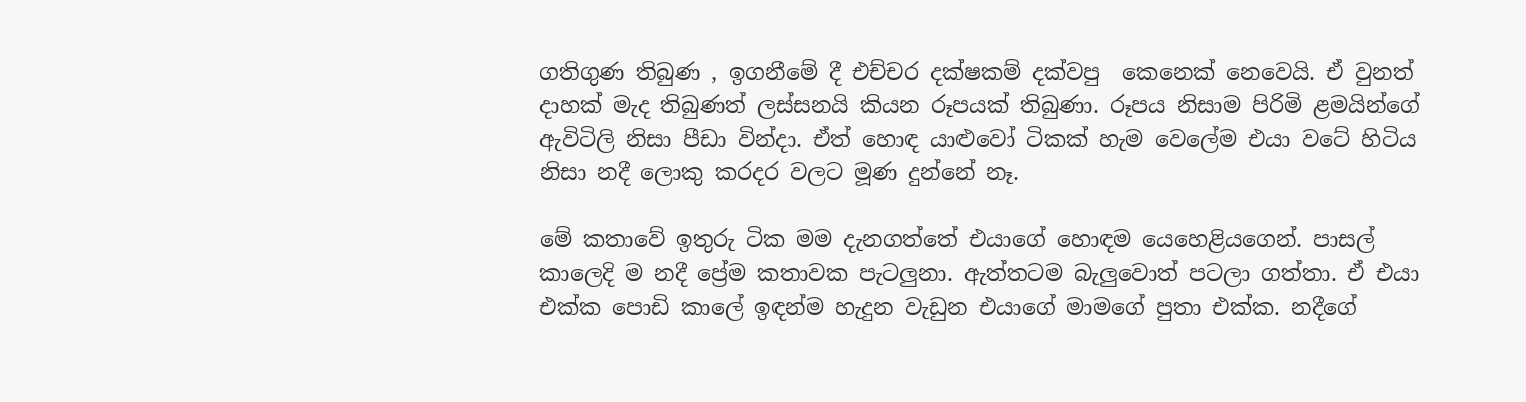ගතිගුණ තිබුණ , ඉගනීමේ දී එච්චර දක්ෂකම් දක්වපු  කෙනෙක් නෙවෙයි. ඒ වුනත් දාහක් මැද තිබුණත් ලස්සනයි කියන රූපයක් තිබුණා. රූපය නිසාම පිරිමි ළමයින්ගේ ඇවිටිලි නිසා පීඩා වින්දා. ඒත් හොඳ යාළුවෝ ටිකක් හැම වෙලේම එයා වටේ හිටිය නිසා නදී ලොකු කරදර වලට මූණ දුන්නේ නෑ.

මේ කතාවේ ඉතුරු ටික මම දැනගත්තේ එයාගේ හොඳම යෙහෙළියගෙන්. පාසල් කාලෙදි ම නදී ප්‍රේම කතාවක පැටලුනා. ඇත්තටම බැලුවොත් පටලා ගත්තා. ඒ එයා එක්ක පොඩි කාලේ ඉඳන්ම හැදුන වැඩුන එයාගේ මාමගේ පුතා එක්ක. නදීගේ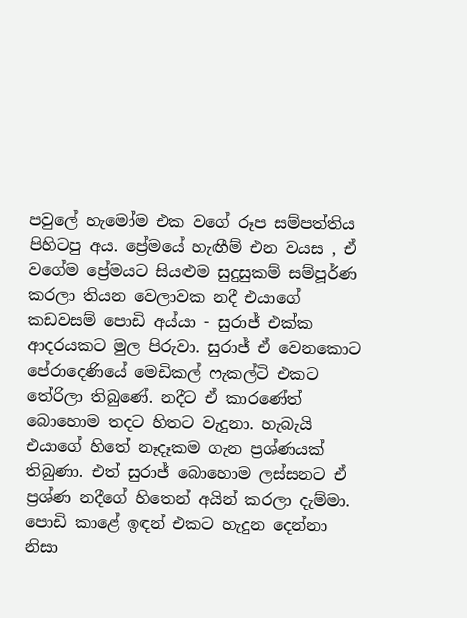පවුලේ හැමෝම එක වගේ රූප සම්පත්තිය පිහිටපු අය. ප්‍රේමයේ හැඟීම් එන වයස , ඒ වගේම ප්‍රේමයට සියළුම සුදුසුකම් සම්පූර්ණ කරලා තියන වෙලාවක නදී එයාගේ කඩවසම් පොඩි අය්යා - සුරාජ් එක්ක ආදරයකට මුල පිරුවා. සුරාජ් ඒ වෙනකොට පේරාදෙණියේ මෙඩිකල් ෆැකල්ටි එකට තේරිලා තිබුණේ. නදීට ඒ කාරණේත් බොහොම තදට හිතට වැදුනා. හැබැයි එයාගේ හිතේ නෑදෑකම ගැන ප්‍රශ්ණයක් තිබුණා. එත් සුරාජ් බොහොම ලස්සනට ඒ ප්‍රශ්ණ නදීගේ හිතෙන් අයින් කරලා දැම්මා. පොඩි කාළේ ඉඳන් එකට හැදුන දෙන්නා නිසා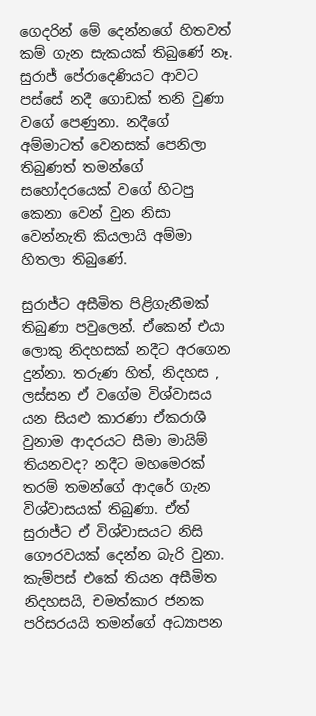ගෙදරින් මේ දෙන්නගේ හිතවත් කම් ගැන සැකයක් තිබුණේ නෑ. සුරාජ් පේරාදෙණියට ආවට පස්සේ නදී ගොඩක් තනි වුණා වගේ පෙණුනා. නදීගේ අම්මාටත් වෙනසක් පෙනිලා තිබුණත් තමන්ගේ සහෝදරයෙක් වගේ හිටපු කෙනා වෙන් වුන නිසා වෙන්නැති කියලායි අම්මා හිතලා තිබුණේ.

සුරාජ්ට අසීමිත පිළිගැනීමක් තිබුණා පවුලෙන්. ඒකෙන් එයා ලොකු නිදහසක් නදීට අරගෙන දුන්නා. තරුණ හිත්, නිදහස , ලස්සන ඒ වගේම විශ්වාසය යන සියළු කාරණා ඒකරාශී වුනාම ආදරයට සීමා මායිම් තියනවද? නදීට මහමෙරක් තරම් තමන්ගේ ආදරේ ගැන විශ්වාසයක් තිබුණා. ඒත් සුරාජ්ට ඒ විශ්වාසයට නිසි ගෞරවයක් දෙන්න බැරි වුනා. කැම්පස් එකේ තියන අසීමිත නිදහසයි, චමත්කාර ජනක පරිසරයයි තමන්ගේ අධ්‍යාපන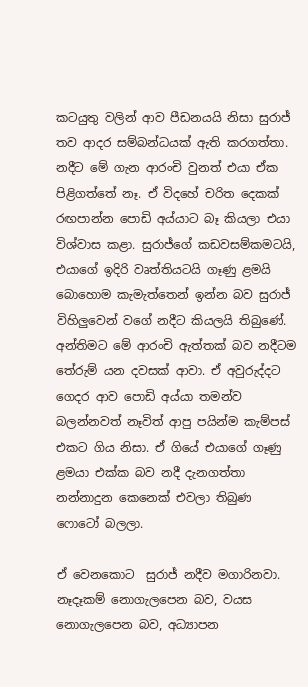කටයුතු වලින් ආව පීඩනයයි නිසා සුරාජ් තව ආදර සම්බන්ධයක් ඇති කරගත්තා. නදීට මේ ගැන ආරංචි වුනත් එයා ඒක පිළිගත්තේ නෑ. ඒ විදහේ චරිත දෙකක් රඟපාන්න පොඩි අය්යාට බෑ කියලා එයා විශ්වාස කළා. සුරාජ්ගේ කඩවසම්කමටයි, එයාගේ ඉදිරි වෘත්තියටයි ගෑණු ළමයි බොහොම කැමැත්තෙන් ඉන්න බව සුරාජ් විහිලුවෙන් වගේ නදීට කියලයි තිබුණේ. අන්තිමට මේ ආරංචි ඇත්තක් බව නදීටම තේරුම් යන දවසක් ආවා. ඒ අවුරුද්දට ගෙදර ආව පොඩි අය්යා තමන්ව බලන්නවත් නෑවිත් ආපු පයින්ම කැම්පස් එකට ගිය නිසා. ඒ ගියේ එයාගේ ගෑණු ළමයා එක්ක බව නදී දැනගත්තා නන්නාදුන කෙනෙක් එවලා තිබුණ ෆොටෝ බලලා.

ඒ වෙනකොට  සුරාජ් නදීව මගාරිනවා. නෑදෑකම් නොගැලපෙන බව, වයස නොගැලපෙන බව, අධ්‍යාපන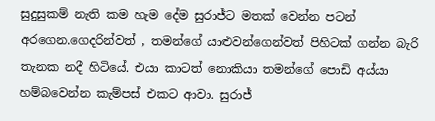සුදුසුකම් නැති කම හැම දේම සුරාජ්ට මතක් වෙන්න පටන් අරගෙන.ගෙදරින්වත් , තමන්ගේ යාළුවන්ගෙන්වත් පිහිටක් ගන්න බැරි තැනක නදී හිටියේ. එයා කාටත් නොකියා තමන්ගේ පොඩි අය්යා හම්බවෙන්න කැම්පස් එකට ආවා. සුරාජ්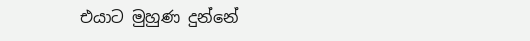එයාට මුහුණ දුන්නේ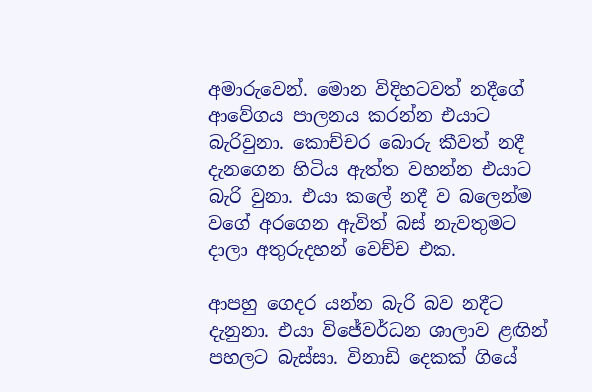අමාරුවෙන්. මොන විදිහටවත් නදීගේ ආවේගය පාලනය කරන්න එයාට බැරිවුනා. කොච්චර බොරු කීවත් නදී දැනගෙන හිටිය ඇත්ත වහන්න එයාට බැරි වුනා. එයා කලේ නදී ව බලෙන්ම වගේ අරගෙන ඇවිත් බස් නැවතුමට දාලා අතුරුදහන් වෙච්ච එක.

ආපහු ගෙදර යන්න බැරි බව නදීට දැනුනා. එයා විජේවර්ධන ශාලාව ළඟින් පහලට බැස්සා. විනාඩි දෙකක් ගියේ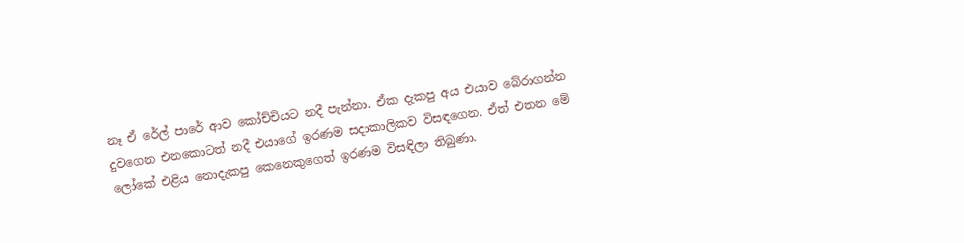නෑ ඒ රේල් පාරේ ආව කෝච්චියට නදී පැන්නා. ඒක දැකපු අය එයාව බේරාගන්න දුවගෙන එනකොටත් නදී එයාගේ ඉරණම සදාකාලිකව විසඳගෙන. ඒත් එතන මේ ලෝකේ එළිය නොදැකපු කෙනෙකුගෙත් ඉරණම විසඳිලා තිබුණා.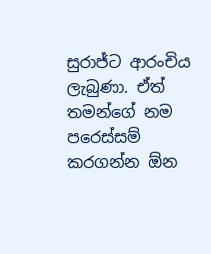සුරාජ්ට ආරංචිය ලැබුණා. ඒත් තමන්ගේ නම පරෙස්සම් කරගන්න ඕන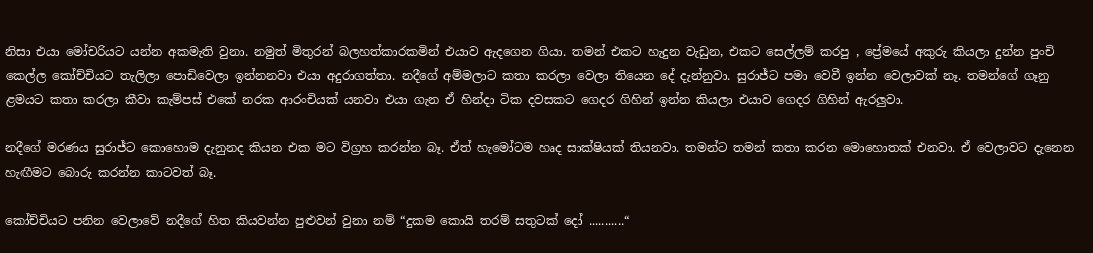නිසා එයා මෝචරියට යන්න අකමැති වුනා. නමුත් මිතුරන් බලහත්කාරකමින් එයාව ඇදගෙන ගියා. තමන් එකට හැදුන වැඩුන, එකට සෙල්ලම් කරපු , ප්‍රේමයේ අකුරු කියලා දුන්න පුංචි කෙල්ල කෝච්චියට තැලිලා පොඩිවෙලා ඉන්නනවා එයා අදුරාගත්තා. නදීගේ අම්මලාට කතා කරලා වෙලා තියෙන දේ දැන්නුවා. සුරාජ්ට පමා වෙවී ඉන්න වෙලාවක් නෑ. තමන්ගේ ගෑනු ළමයට කතා කරලා කීවා කැම්පස් එකේ නරක ආරංචියක් යනවා එයා ගැන ඒ හින්දා ටික දවසකට ගෙදර ගිහින් ඉන්න කියලා එයාව ගෙදර ගිහින් ඇරලුවා.

නදීගේ මරණය සුරාජ්ට කොහොම දැනුනද කියන එක මට විග්‍රහ කරන්න බෑ. ඒත් හැමෝටම හෘද සාක්ෂියක් තියනවා. තමන්ට තමන් කතා කරන මොහොතක් එනවා. ඒ වෙලාවට දැනෙන හැඟීමට බොරු කරන්න කාටවත් බෑ.

කෝච්චියට පනින වෙලාවේ නදීගේ හිත කියවන්න පුළුවන් වුනා නම් “දුකම කොයි තරම් සතුටක් දෝ ...........“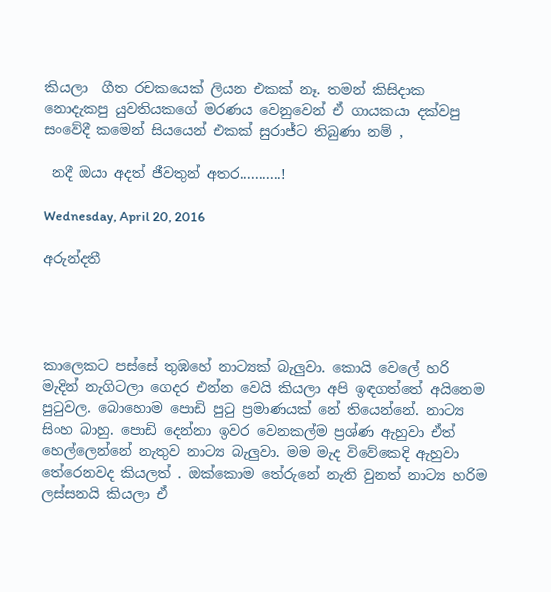කියලා  ගීත රචකයෙක් ලියන එකක් නෑ. තමන් කිසිදාක නොදැකපු යුවතියකගේ මරණය වෙනුවෙන් ඒ ගායකයා දක්වපු සංවේදී කමෙන් සියයෙන් එකක් සුරාජ්ට තිබුණා නම් ,

 නදී ඔයා අදත් ජීවතුන් අතර...........!

Wednesday, April 20, 2016

අරුන්දතී




කාලෙකට පස්සේ තුඹහේ නාට්‍යක් බැලුවා. කොයි වෙලේ හරි මැදින් නැගිටලා ගෙදර එන්න වෙයි කියලා අපි ඉඳගත්තේ අයිනෙම පුටුවල. බොහොම පොඩි පුටු ප්‍රමාණයක් නේ තියෙන්නේ. නාට්‍ය සිංහ බාහු. පොඩි දෙන්නා ඉවර වෙනකල්ම ප්‍රශ්ණ ඇහුවා ඒත් හෙල්ලෙන්නේ නැතුව නාට්‍ය බැලුවා. මම මැද විවේකෙදි ඇහුවා තේරෙනවද කියලත් . ඔක්කොම තේරුනේ නැති වුනත් නාට්‍ය හරිම ලස්සනයි කියලා ඒ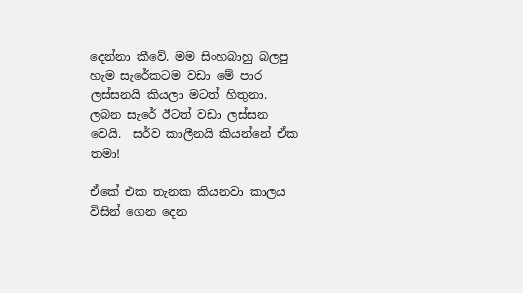දෙන්නා කීවේ. මම සිංහබාහු බලපු හැම සැරේකටම වඩා මේ පාර ලස්සනයි කියලා මටත් හිතුනා. ලබන සැරේ ඊටත් වඩා ලස්සන වෙයි.  සර්ව කාලීනයි කියන්නේ ඒක තමා!

ඒකේ එක තැනක කියනවා කාලය විසින් ගෙන දෙන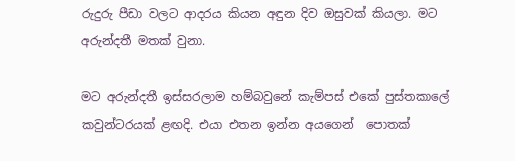රුදුරු පීඩා වලට ආදරය කියන අඳුන දිව ඔසුවක් කියලා. මට අරුන්දතී මතක් වුනා.

මට අරුන්දතී ඉස්සරලාම හම්බවුනේ කැම්පස් එකේ පුස්තකාලේ කවුන්ටරයක් ළඟදි. එයා එතන ඉන්න අයගෙන්  පොතක්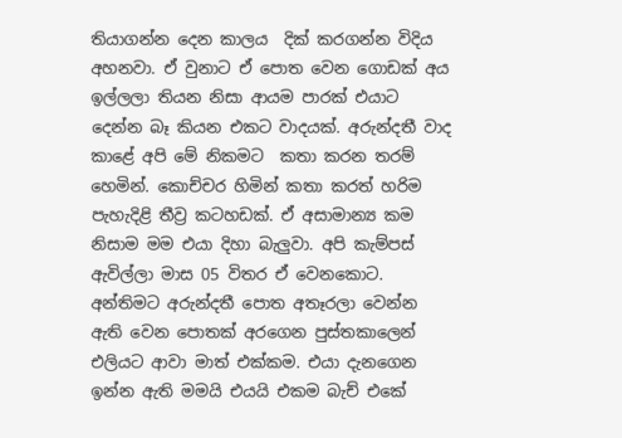තියාගන්න දෙන කාලය  දික් කරගන්න විදිය අහනවා. ඒ වුනාට ඒ පොත වෙන ගොඩක් අය ඉල්ලලා තියන නිසා ආයම පාරක් එයාට දෙන්න බෑ කියන එකට වාදයක්. අරුන්දතී වාද කාළේ අපි මේ නිකමට  කතා කරන තරම් හෙමින්. කොච්චර හිමින් කතා කරත් හරිම පැහැදිළි තීව්‍ර කටහඩක්. ඒ අසාමාන්‍ය කම නිසාම මම එයා දිහා බැලුවා. අපි කැම්පස් ඇවිල්ලා මාස 05 විතර ඒ වෙනකොට. අන්තිමට අරුන්දතී පොත අතෑරලා වෙන්න ඇති වෙන පොතක් අරගෙන පුස්තකාලෙන් එලියට ආවා මාත් එක්කම. එයා දැනගෙන ඉන්න ඇති මමයි එයයි එකම බැච් එකේ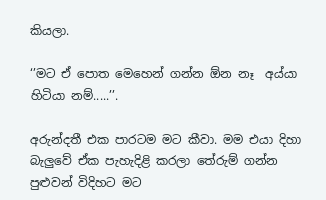කියලා.

‘’මට ඒ පොත මෙහෙන් ගන්න ඕන නෑ  අය්යා හිටියා නම්.....’’.

අරුන්දතී එක පාරටම මට කීවා. මම එයා දිහා බැලුවේ ඒක පැහැදිළි කරලා තේරුම් ගන්න පුළුවන් විදිහට මට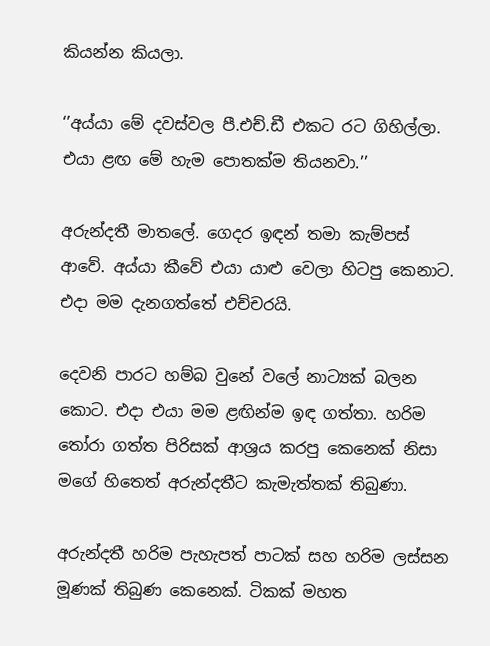කියන්න කියලා.

‘’අය්යා මේ දවස්වල පී.එච්.ඩී එකට රට ගිහිල්ලා. එයා ළඟ මේ හැම පොතක්ම තියනවා.’’

අරුන්දතී මාතලේ. ගෙදර ඉඳන් තමා කැම්පස් ආවේ. අය්යා කීවේ එයා යාළු වෙලා හිටපු කෙනාට. එදා මම දැනගත්තේ එච්චරයි.

දෙවනි පාරට හම්බ වුනේ වලේ නාට්‍යක් බලන කොට. එදා එයා මම ළඟින්ම ඉඳ ගත්තා. හරිම තෝරා ගත්ත පිරිසක් ආශ්‍රය කරපු කෙනෙක් නිසා මගේ හිතෙත් අරුන්දතීට කැමැත්තක් තිබුණා.

අරුන්දතී හරිම පැහැපත් පාටක් සහ හරිම ලස්සන මූණක් තිබුණ කෙනෙක්. ටිකක් මහත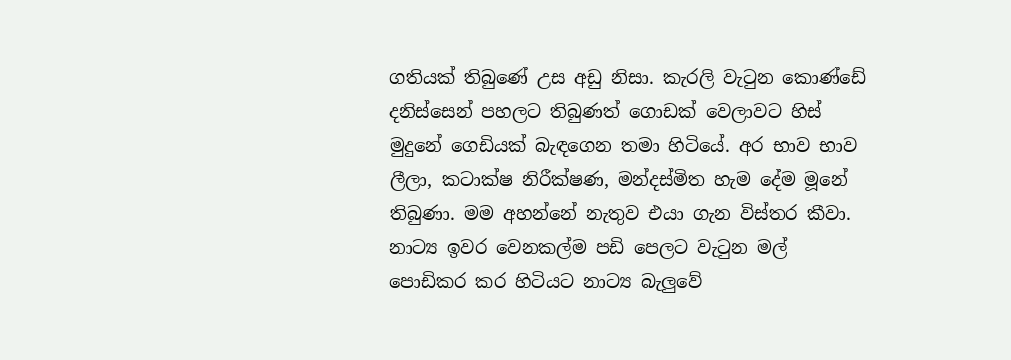ගතියක් තිබුණේ උස අඩු නිසා. කැරලි වැටුන කොණ්ඩේ දනිස්සෙන් පහලට තිබුණත් ගොඩක් වෙලාවට හිස් මුදුනේ ගෙඩියක් බැඳගෙන තමා හිටියේ. අර භාව භාව ලීලා, කටාක්ෂ නිරීක්ෂණ, මන්දස්මිත හැම දේම මූනේ තිබුණා. මම අහන්නේ නැතුව එයා ගැන විස්තර කීවා. නාට්‍ය ඉවර වෙනකල්ම පඩි පෙලට වැටුන මල් පොඩිකර කර හිටියට නාට්‍ය බැලුවේ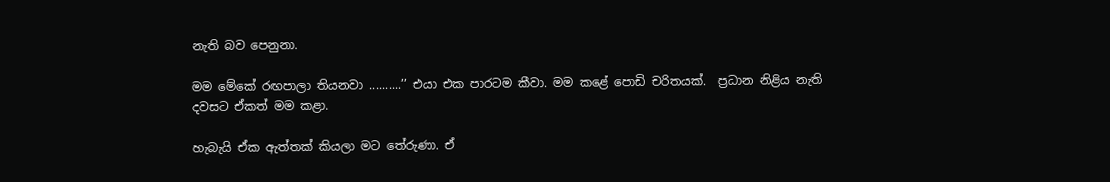නැති බව පෙනුනා.

මම මේකේ රඟපාලා තියනවා ..........’’ එයා එක පාරටම කීවා. මම කළේ පොඩි චරිතයක්.  ප්‍රධාන නිළිය නැති දවසට ඒකත් මම කළා.

හැබැයි ඒක ඇත්තක් කියලා මට තේරුණා. ඒ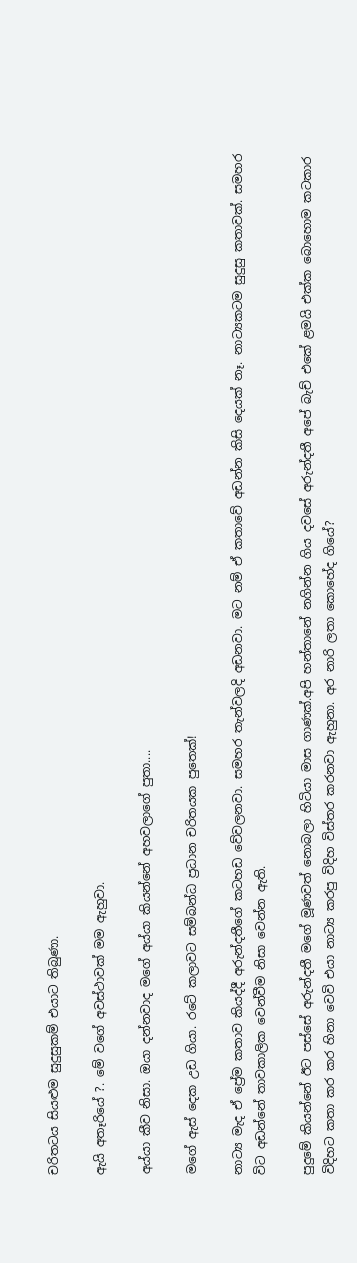චරිතටය සියළුම සුදුසුකම් එයාට තිබුණා.

ඇයි අතෑරියේ ?. මේ වගේ අවස්ථාවක් මම ඇහුවා.

අය්යා කීව නිසා. ඔයා දන්නවාද මගේ අය්යා කියන්නේ අහවලාගේ පුතා....

මගේ ඇස් දෙක උඩ ගියා. රටේ කලාවට සම්බන්ධ ප්‍රධාන චරිතයක පුතෙක්!

නාට්‍ය මැද ඒ ප්‍රේම කතාව කියද්දී අරුන්දතීගේ කටහඩ වේවලනවා. සමහර තැන්වලදි අඩනවා. මට නම් ඒ කතාවේ අඩන්න කිසි දෙයක් නෑ. නාට්‍යකටම සුදුසු කතාවක්. සමහර විට අඩන්නේ තාවකාලික වෙන්වීම නිසා වෙන්න ඇති.

පුදුමේ කියන්නේ ඊට පස්සේ අරුන්දතී මගේ මූණවත් නොබලා හිටියා මාස ගාණක්.අපි හන්තානේ නගින්න ගිය දවසේ අරුන්දතී අපේ බැච් එකේ ළමයි එක්ක බොහොම කටකාර විදිහට කතා කර කර හිනා වෙවි එයා නාට්‍ය කරපු විදිහ විස්තර කරනවා ඇහුනා. අර නාරි ලතා කොහේද ගියේ?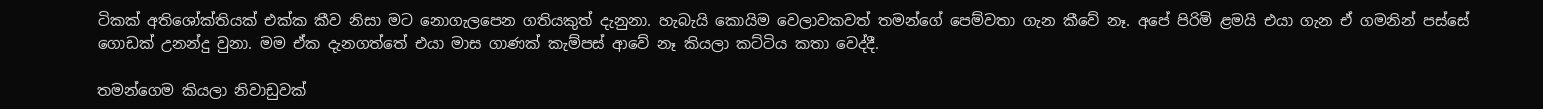ටිකක් අතිශෝක්තියක් එක්ක කීව නිසා මට නොගැලපෙන ගතියකුත් දැනුනා. හැබැයි කොයිම වෙලාවකවත් තමන්ගේ පෙම්වතා ගැන කීවේ නෑ. අපේ පිරිමි ළමයි එයා ගැන ඒ ගමනින් පස්සේ ගොඩක් උනන්දු වුනා. මම ඒක දැනගත්තේ එයා මාස ගාණක් කැම්පස් ආවේ නෑ කියලා කට්ටිය කතා වෙද්දී.

තමන්ගෙම කියලා නිවාඩුවක්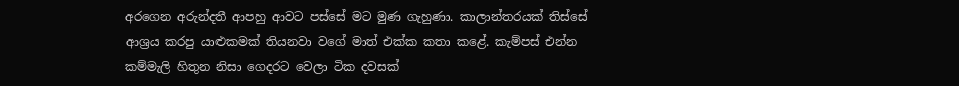අරගෙන අරුන්දතී ආපහු ආවට පස්සේ මට මුණ ගැහුණා. කාලාන්තරයක් තිස්සේ ආශ්‍රය කරපු යාළුකමක් තියනවා වගේ මාත් එක්ක කතා කළේ. කැම්පස් එන්න කම්මැලි හිතුන නිසා ගෙදරට වෙලා ටික දවසක්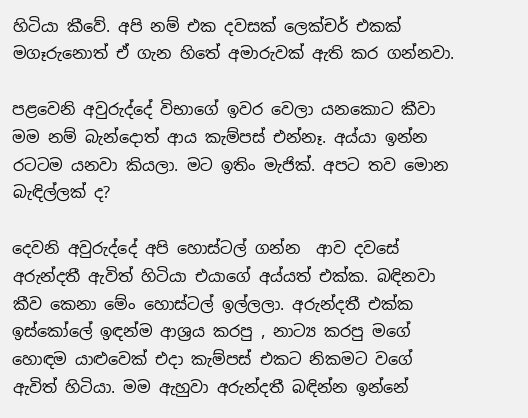හිටියා කීවේ. අපි නම් එක දවසක් ලෙක්චර් එකක් මගෑරුනොත් ඒ ගැන හිතේ අමාරුවක් ඇති කර ගන්නවා.

පළවෙනි අවුරුද්දේ විභාගේ ඉවර වෙලා යනකොට කීවා මම නම් බැන්දොත් ආය කැම්පස් එන්නෑ. අය්යා ඉන්න රටටම යනවා කියලා. මට ඉතිං මැජික්. අපට තව මොන බැඳිල්ලක් ද?

දෙවනි අවුරුද්දේ අපි හොස්ටල් ගන්න  ආව දවසේ අරුන්දතී ඇවිත් හිටියා එයාගේ අය්යත් එක්ක. බඳිනවා කීව කෙනා මේං හොස්ටල් ඉල්ලලා. අරුන්දතී එක්ක ඉස්කෝලේ ඉඳන්ම ආශ්‍රය කරපු , නාට්‍ය කරපු මගේ හොඳම යාළුවෙක් එදා කැම්පස් එකට නිකමට වගේ ඇවිත් හිටියා. මම ඇහුවා අරුන්දතී බඳින්න ඉන්නේ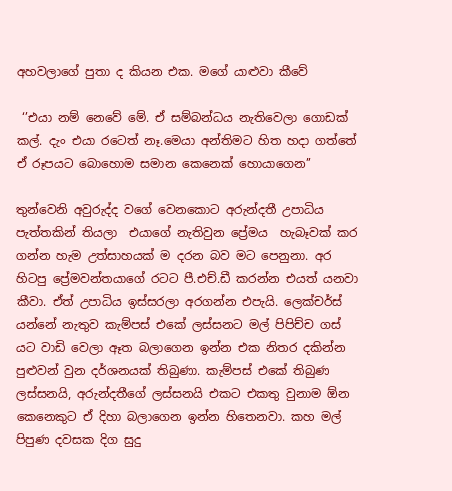අහවලාගේ පුතා ද කියන එක. මගේ යාළුවා කීවේ

 ‘’එයා නම් නෙවේ මේ. ඒ සම්බන්ධය නැතිවෙලා ගොඩක් කල්. දැං එයා රටෙත් නෑ.මෙයා අන්තිමට හිත හදා ගත්තේ ඒ රූපයට බොහොම සමාන කෙනෙක් හොයාගෙන’’

තුන්වෙනි අවුරුද්ද වගේ වෙනකොට අරුන්දතී උපාධිය පැත්තකින් තියලා  එයාගේ නැතිවුන ප්‍රේමය  හැබෑවක් කර ගන්න හැම උත්සාහයක් ම දරන බව මට පෙනුනා. අර හිටපු ප්‍රේමවන්තයාගේ රටට පී.එච්.ඩී කරන්න එයත් යනවා කීවා. ඒත් උපාධිය ඉස්සරලා අරගන්න එපැයි. ලෙක්චර්ස් යන්නේ නැතුව කැම්පස් එකේ ලස්සනට මල් පිපිච්ච ගස් යට වාඩි වෙලා ඈත බලාගෙන ඉන්න එක නිතර දකින්න පුළුවන් වුන දර්ශනයක් තිබුණා. කැම්පස් එකේ තිබුණ ලස්සනයි, අරුන්දතීගේ ලස්සනයි එකට එකතු වුනාම ඕන කෙනෙකුට ඒ දිහා බලාගෙන ඉන්න හිතෙනවා. කහ මල් පිපුණ දවසක දිග සුදු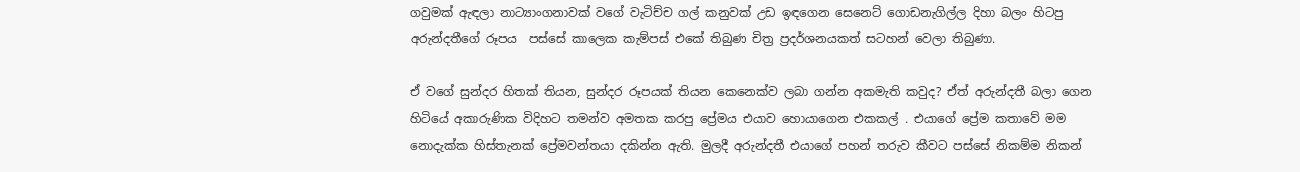ගවුමක් ඇඳලා නාට්‍යාංගනාවක් වගේ වැටිච්ච ගල් කනුවක් උඩ ඉඳගෙන සෙනෙට් ගොඩනැගිල්ල දිහා බලං හිටපු අරුන්දතීගේ රූපය  පස්සේ කාලෙක කැම්පස් එකේ තිබුණ චිත්‍ර ප්‍රදර්ශනයකත් සටහන් වෙලා තිබුණා.

ඒ වගේ සුන්දර හිතක් තියන, සුන්දර රූපයක් තියන කෙනෙක්ව ලබා ගන්න අකමැති කවුද? ඒත් අරුන්දතී බලා ගෙන හිටියේ අකාරුණික විදිහට තමන්ව අමතක කරපු ප්‍රේමය එයාව හොයාගෙන එකකල් . එයාගේ ප්‍රේම කතාවේ මම නොදැක්ක හිස්තැනක් ප්‍රේමවන්තයා දකින්න ඇති. මුලදී අරුන්දතී එයාගේ පහන් තරුව කීවට පස්සේ නිකම්ම නිකන්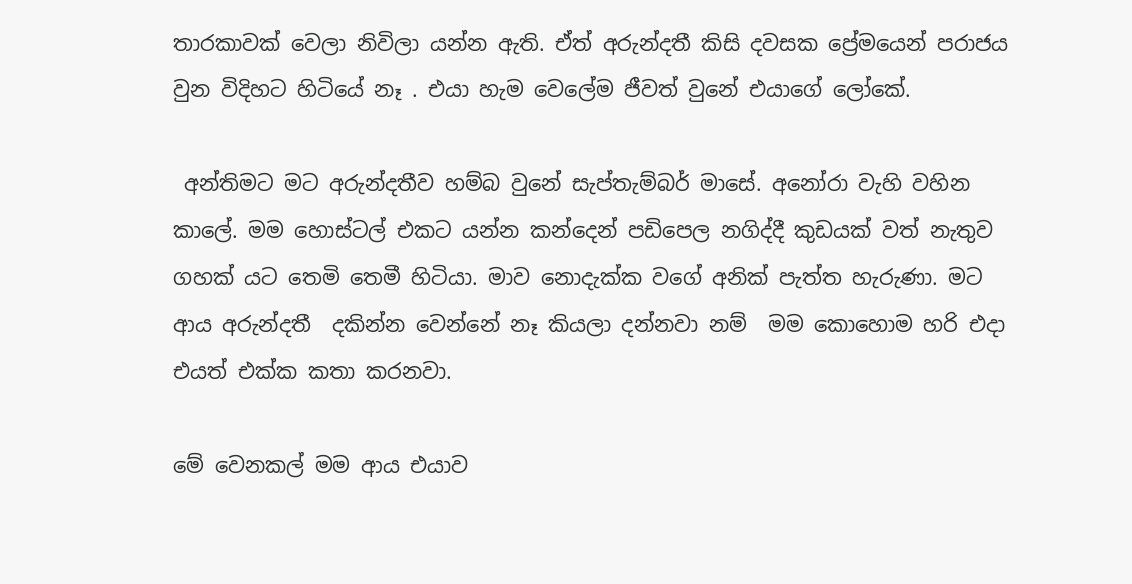තාරකාවක් වෙලා නිවිලා යන්න ඇති. ඒත් අරුන්දතී කිසි දවසක ප්‍රේමයෙන් පරාජය වුන විදිහට හිටියේ නෑ . එයා හැම වෙලේම ජීවත් වුනේ එයාගේ ලෝකේ.

 අන්තිමට මට අරුන්දතීව හම්බ වුනේ සැප්තැම්බර් මාසේ. අනෝරා වැහි වහින කාලේ. මම හොස්ටල් එකට යන්න කන්දෙන් පඩිපෙල නගිද්දී කුඩයක් වත් නැතුව ගහක් යට තෙමි තෙමී හිටියා. මාව නොදැක්ක වගේ අනික් පැත්ත හැරුණා. මට ආය අරුන්දතී  දකින්න වෙන්නේ නෑ කියලා දන්නවා නම්  මම කොහොම හරි එදා එයත් එක්ක කතා කරනවා.

මේ වෙනකල් මම ආය එයාව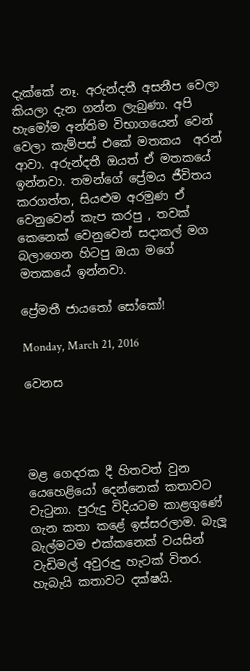දැක්කේ නෑ. අරුන්දතී අසනීප වෙලා කියලා දැන ගන්න ලැබුණා. අපි හැමෝම අන්තිම විභාගයෙන් වෙන් වෙලා කැම්පස් එකේ මතකය  අරන් ආවා. අරුන්දතී ඔයත් ඒ මතකයේ ඉන්නවා. තමන්ගේ ප්‍රේමය ජීවිතය කරගත්ත, සියළුම අරමුණ ඒ වෙනුවෙන් කැප කරපු , තවක් කෙනෙක් වෙනුවෙන් සදාකල් මග  බලාගෙන හිටපු ඔයා මගේ මතකයේ ඉන්නවා.

ප්‍රේමතී ජායතෝ සෝකෝ!

Monday, March 21, 2016

වෙනස




මළ ගෙදරක දී හිතවත් වුන යෙහෙළියෝ දෙන්නෙක් කතාවට වැටුනා. පුරුදු විදියටම කාළගුණේ ගැන කතා කළේ ඉස්සරලාම. බැලූ බැල්මටම එක්කනෙක් වයසින් වැඩිමල් අවුරුදු හැටක් විතර. හැබැයි කතාවට දක්ෂයි.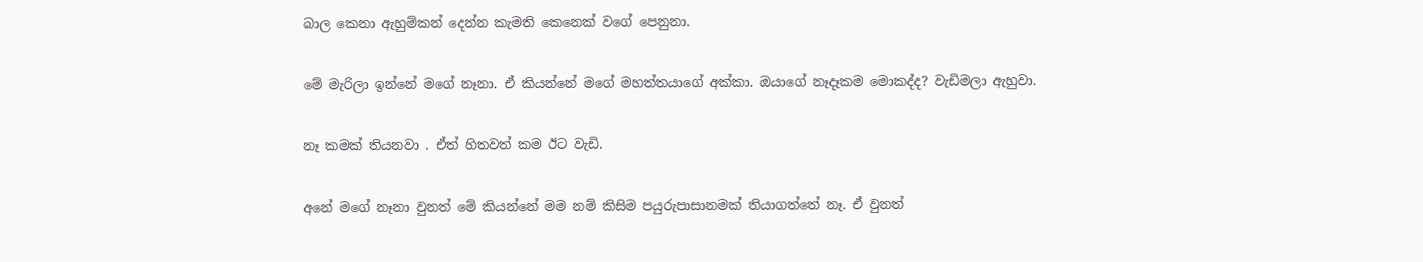බාල කෙනා ඇහුම්කන් දෙන්න කැමති කෙනෙක් වගේ පෙනුනා.

මේ මැරිලා ඉන්නේ මගේ නෑනා. ඒ කියන්නේ මගේ මහත්තයාගේ අක්කා. ඔයාගේ නෑදෑකම මොකද්ද? වැඩිමලා ඇහුවා.

නෑ කමක් තියනවා . ඒත් හිතවත් කම ඊට වැඩි.

අනේ මගේ නෑනා වුනත් මේ කියන්නේ මම නම් කිසිම පයුරුපාසානමක් තියාගත්තේ නෑ. ඒ වුනත්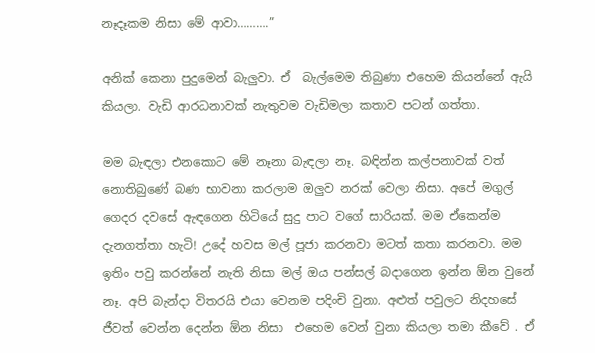නෑදෑකම නිසා මේ ආවා……….”

අනික් කෙනා පුදුමෙන් බැලුවා. ඒ  බැල්මෙම තිබුණා එහෙම කියන්නේ ඇයි කියලා. වැඩි ආරධනාවක් නැතුවම වැඩිමලා කතාව පටන් ගත්තා.

මම බැඳලා එනකොට මේ නෑනා බැඳලා නෑ. බඳින්න කල්පනාවක් වත් නොතිබුණේ බණ භාවනා කරලාම ඔලුව නරක් වෙලා නිසා. අපේ මගුල් ගෙදර දවසේ ඇඳගෙන හිටියේ සුදු පාට වගේ සාරියක්. මම ඒකෙන්ම දැනගත්තා හැටි! උදේ හවස මල් පූජා කරනවා මටත් කතා කරනවා. මම ඉතිං පවු කරන්නේ නැති නිසා මල් ඔය පන්සල් බදාගෙන ඉන්න ඕන වුනේ නෑ. අපි බැන්දා විතරයි එයා වෙනම පදිංචි වුනා. අළුත් පවුලට නිදහසේ ජීවත් වෙන්න දෙන්න ඕන නිසා  එහෙම වෙන් වුනා කියලා තමා කීවේ . ඒ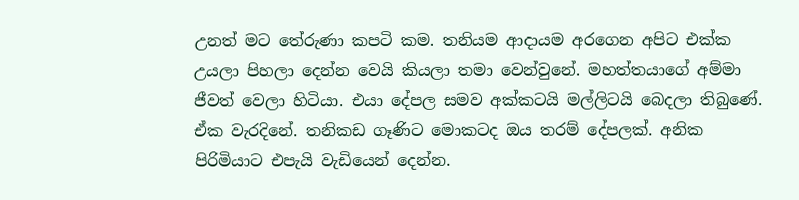උනත් මට තේරුණා කපටි කම. තනියම ආදායම අරගෙන අපිට එක්ක උයලා පිහලා දෙන්න වෙයි කියලා තමා වෙන්වුනේ. මහත්තයාගේ අම්මා ජීවත් වෙලා හිටියා. එයා දේපල සමව අක්කටයි මල්ලිටයි බෙදලා තිබුණේ. ඒක වැරදිනේ. තනිකඩ ගෑණිට මොකටද ඔය තරම් දේපලක්. අනික පිරිමියාට එපැයි වැඩියෙන් දෙන්න.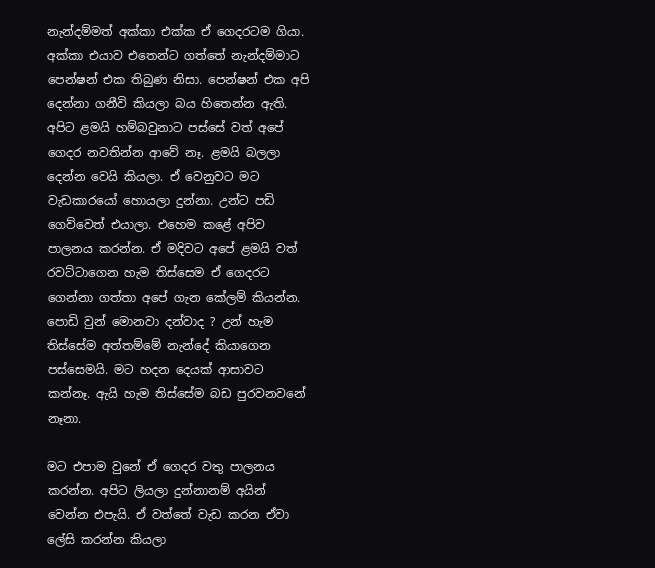නැන්දම්මත් අක්කා එක්ක ඒ ගෙදරටම ගියා. අක්කා එයාව එතෙන්ට ගත්තේ නැන්දම්මාට පෙන්ෂන් එක තිබුණ නිසා. පෙන්ෂන් එක අපි දෙන්නා ගනීවි කියලා බය හිතෙන්න ඇති. අපිට ළමයි හම්බවුනාට පස්සේ වත් අපේ ගෙදර නවතින්න ආවේ නෑ. ළමයි බලලා දෙන්න වෙයි කියලා. ඒ වෙනුවට මට වැඩකාරයෝ හොයලා දුන්නා. උන්ට පඩි ගෙව්වෙත් එයාලා. එහෙම කළේ අපිව පාලනය කරන්න. ඒ මදිවට අපේ ළමයි වත් රවට්ටාගෙන හැම තිස්සෙම ඒ ගෙදරට ගෙන්නා ගත්තා අපේ ගැන කේලම් කියන්න. පොඩි වුන් මොනවා දන්වාද ? උන් හැම තිස්සේම අත්තම්මේ නැන්දේ කියාගෙන පස්සෙමයි. මට හදන දෙයක් ආසාවට කන්නෑ. ඇයි හැම තිස්සේම බඩ පුරවනවනේ නෑනා.

මට එපාම වුනේ ඒ ගෙදර වතු පාලනය කරන්න. අපිට ලියලා දුන්නානම් අයින් වෙන්න එපැයි. ඒ වත්තේ වැඩ කරන ඒවා ලේසි කරන්න කියලා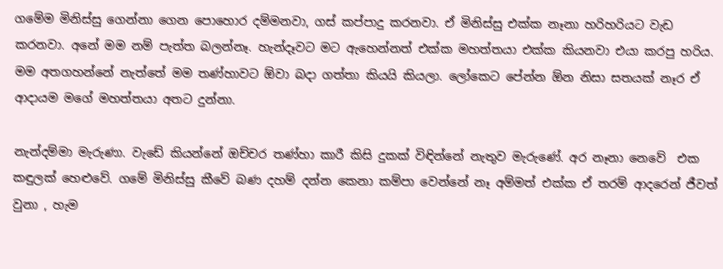ගමේම මිනිස්සු ගෙන්නා ගෙන පොහොර දම්මනවා, ගස් කප්පාදු කරනවා. ඒ මිනිස්සු එක්ක නෑනා හරිහරියට වැඩ කරනවා. අනේ මම නම් පැත්ත බලන්නෑ. හැන්දෑවට මට ඇහෙන්නත් එක්ක මහත්තයා එක්ක කියනවා එයා කරපු හරිය. මම අතගහන්නේ නැත්තේ මම තණ්හාවට ඕවා බදා ගත්තා කියයි කියලා. ලෝකෙට පේන්න ඕන නිසා සතයක් නෑර ඒ ආදායම මගේ මහත්තයා අතට දුන්නා.

නැන්දම්මා මැරුණා. වැඩේ කියන්නේ ඔච්චර තණ්හා කාරී කිසි දුකක් විඳින්නේ නැතුව මැරුණේ. අර නෑනා නෙවේ  එක කඳුලක් හෙළුවේ. ගමේ මිනිස්සු කීවේ බණ දහම් දන්න කෙනා කම්පා වෙන්නේ නෑ අම්මත් එක්ක ඒ තරම් ආදරෙන් ජීවත් වුනා , හැම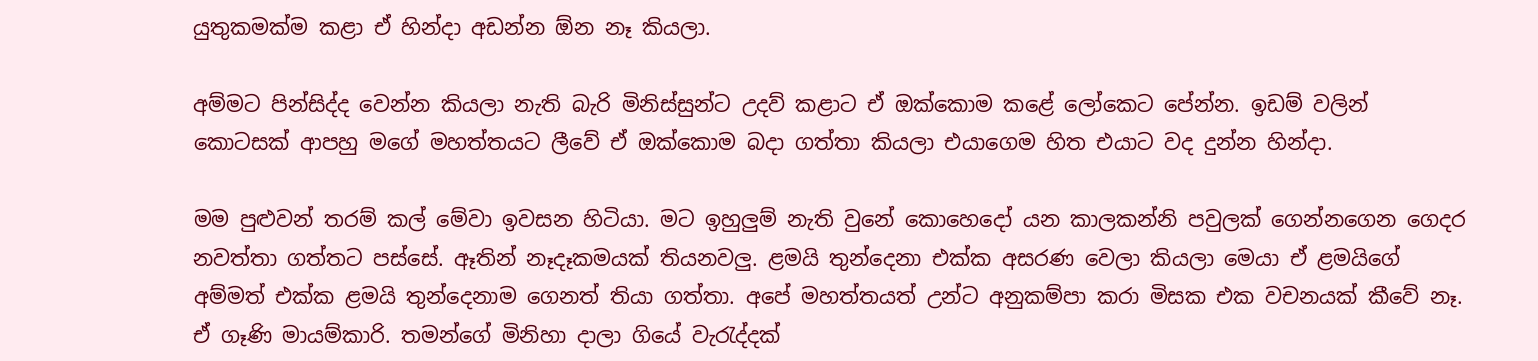යුතුකමක්ම කළා ඒ හින්දා අඩන්න ඕන නෑ කියලා.

අම්මට පින්සිද්ද වෙන්න කියලා නැති බැරි මිනිස්සුන්ට උදව් කළාට ඒ ඔක්කොම කළේ ලෝකෙට පේන්න. ඉඩම් වලින් කොටසක් ආපහු මගේ මහත්තයට ලීවේ ඒ ඔක්කොම බදා ගත්තා කියලා එයාගෙම හිත එයාට වද දුන්න හින්දා.

මම පුළුවන් තරම් කල් මේවා ඉවසන හිටියා. මට ඉහුලුම් නැති වුනේ කොහෙදෝ යන කාලකන්නි පවුලක් ගෙන්නගෙන ගෙදර නවත්තා ගත්තට පස්සේ. ඈතින් නෑදෑකමයක් තියනවලු. ළමයි තුන්දෙනා එක්ක අසරණ වෙලා කියලා මෙයා ඒ ළමයිගේ අම්මත් එක්ක ළමයි තුන්දෙනාම ගෙනත් තියා ගත්තා. අපේ මහත්තයත් උන්ට අනුකම්පා කරා මිසක එක වචනයක් කීවේ නෑ. ඒ ගෑණි මායම්කාරි. තමන්ගේ මිනිහා දාලා ගියේ වැරැද්දක්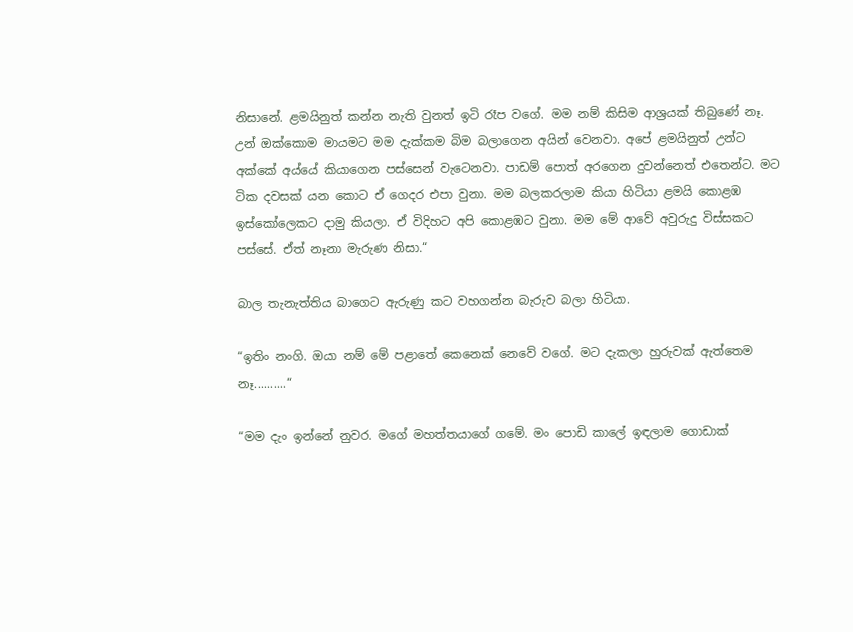නිසානේ. ළමයිනුත් කන්න නැති වුනත් ඉටි රෑප වගේ. මම නම් කිසිම ආශ්‍රයක් තිබුණේ නෑ. උන් ඔක්කොම මායමට මම දැක්කම බිම බලාගෙන අයින් වෙනවා. අපේ ළමයිනුත් උන්ට අක්කේ අය්යේ කියාගෙන පස්සෙන් වැටෙනවා. පාඩම් පොත් අරගෙන දුවන්නෙත් එතෙන්ට. මට ටික දවසක් යන කොට ඒ ගෙදර එපා වුනා. මම බලකරලාම කියා හිටියා ළමයි කොළඹ ඉස්කෝලෙකට දාමු කියලා. ඒ විදිහට අපි කොළඹට වුනා. මම මේ ආවේ අවුරුදු විස්සකට පස්සේ. ඒත් නෑනා මැරුණ නිසා.“

බාල තැනැත්තිය බාගෙට ඇරුණු කට වහගන්න බැරුව බලා හිටියා.

“ඉතිං නංගි. ඔයා නම් මේ පළාතේ කෙනෙක් නෙවේ වගේ. මට දැකලා හුරුවක් ඇත්තෙම නෑ..........“

“මම දැං ඉන්නේ නුවර. මගේ මහත්තයාගේ ගමේ. මං පොඩි කාලේ ඉඳලාම ගොඩාක්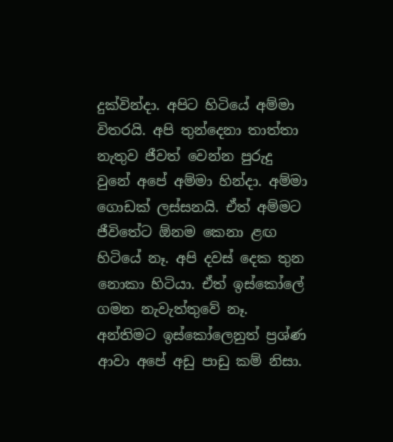දුක්වින්දා. අපිට හිටියේ අම්මා විතරයි. අපි තුන්දෙනා තාත්තා නැතුව ජීවත් වෙන්න පුරුදු වුනේ අපේ අම්මා හින්දා. අම්මා ගොඩක් ලස්සනයි. ඒත් අම්මට ජීවිතේට ඕනම කෙනා ළඟ හිටියේ නෑ. අපි දවස් දෙක තුන නොකා හිටියා. ඒත් ඉස්කෝලේ ගමන නැවැත්තුවේ නෑ. අන්තිමට ඉස්කෝලෙනුත් ප්‍රශ්ණ ආවා අපේ අඩු පාඩු කම් නිසා.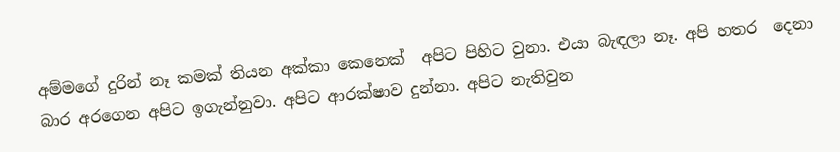අම්මගේ දුරින් නෑ කමක් තියන අක්කා කෙනෙක්  අපිට පිහිට වුනා. එයා බැඳලා නෑ. අපි හතර  දෙනා බාර අරගෙන අපිට ඉගැන්නුවා. අපිට ආරක්ෂාව දුන්නා. අපිට නැතිවුන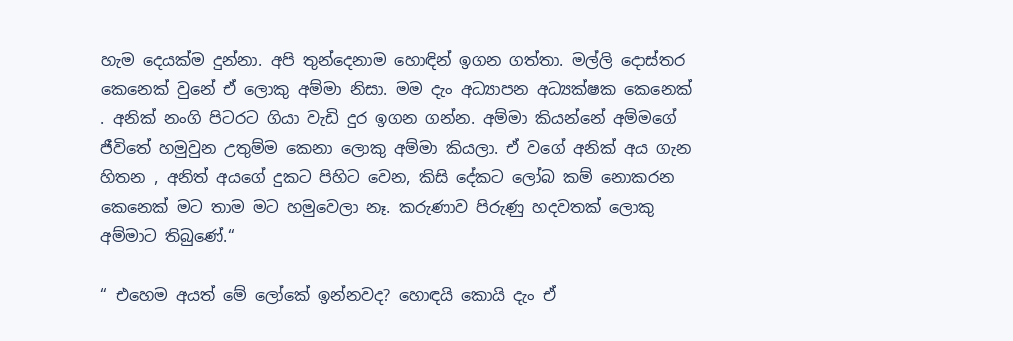හැම දෙයක්ම දුන්නා. අපි තුන්දෙනාම හොඳින් ඉගන ගත්තා. මල්ලි දොස්තර කෙනෙක් වුනේ ඒ ලොකු අම්මා නිසා. මම දැං අධ්‍යාපන අධ්‍යක්ෂක කෙනෙක් . අනික් නංගි පිටරට ගියා වැඩි දුර ඉගන ගන්න. අම්මා කියන්නේ අම්මගේ ජීවිතේ හමුවුන උතුම්ම කෙනා ලොකු අම්මා කියලා. ඒ වගේ අනික් අය ගැන හිතන , අනිත් අයගේ දුකට පිහිට වෙන, කිසි දේකට ලෝබ කම් නොකරන කෙනෙක් මට තාම මට හමුවෙලා නෑ. කරුණාව පිරුණු හදවතක් ලොකු අම්මාට තිබුණේ.“

“ එහෙම අයත් මේ ලෝකේ ඉන්නවද? හොඳයි කොයි දැං ඒ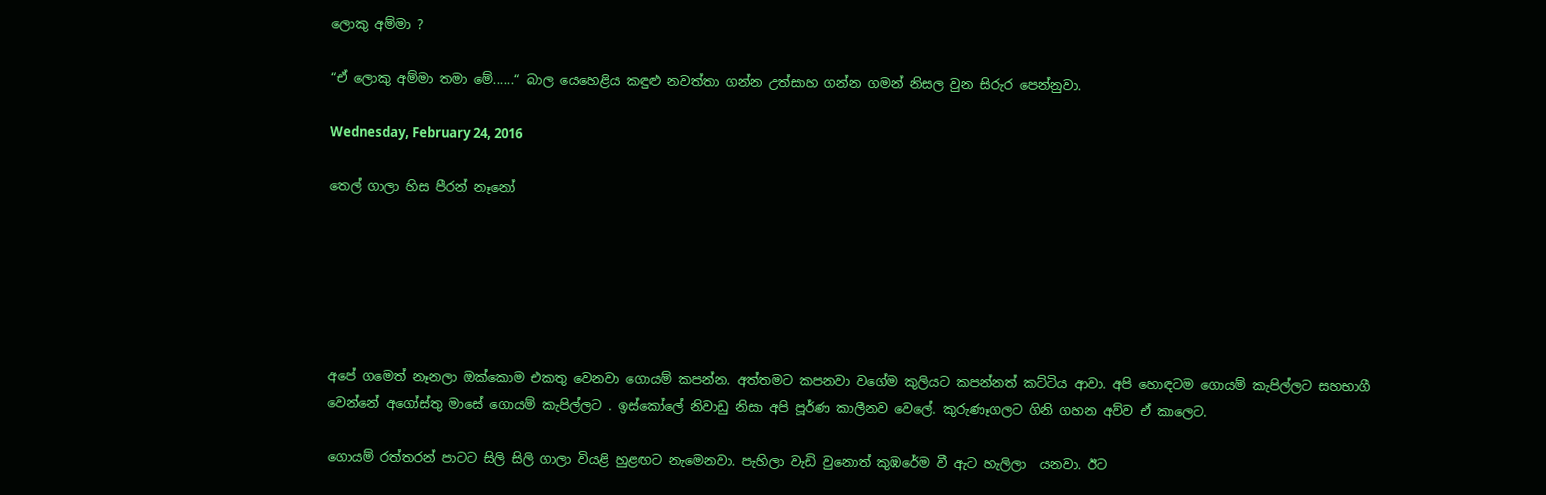ලොකු අම්මා ?

“ඒ ලොකු අම්මා තමා මේ......“ බාල යෙහෙළිය කඳුළු නවත්තා ගන්න උත්සාහ ගන්න ගමන් නිසල වුන සිරුර පෙන්නුවා.

Wednesday, February 24, 2016

තෙල් ගාලා හිස පීරන් නෑනෝ






අපේ ගමෙත් නෑනලා ඔක්කොම එකතු වෙනවා ගොයම් කපන්න. අත්තමට කපනවා වගේම කුලියට කපන්නත් කට්ටිය ආවා. අපි හොඳටම ගොයම් කැපිල්ලට සහභාගී වෙන්නේ අගෝස්තු මාසේ ගොයම් කැපිල්ලට . ඉස්කෝලේ නිවාඩු නිසා අපි පූර්ණ කාලීනව වෙලේ. කුරුණෑගලට ගිනි ගහන අව්ව ඒ කාලෙට.

ගොයම් රත්තරන් පාටට සිලි සිලි ගාලා වියළි හුළඟට නැමෙනවා. පැහිලා වැඩි වුනොත් කුඹරේම වී ඇට හැලිලා  යනවා. ඊට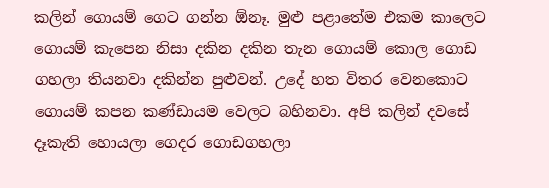කලින් ගොයම් ගෙට ගන්න ඕනෑ. මුළු පළාතේම එකම කාලෙට ගොයම් කැපෙන නිසා දකින දකින තැන ගොයම් කොල ගොඩ ගහලා තියනවා දකින්න පුළුවන්. උදේ හත විතර වෙනකොට ගොයම් කපන කණ්ඩායම වෙලට බහිනවා. අපි කලින් දවසේ දෑකැති හොයලා ගෙදර ගොඩගහලා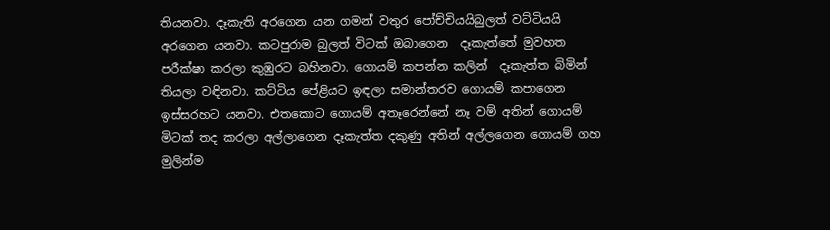තියනවා. දෑකැති අරගෙන යන ගමන් වතුර පෝච්චියයිබුලත් වට්ටියයි අරගෙන යනවා. කටපුරාම බුලත් විටක් ඔබාගෙන  දෑකැත්තේ මුවහත පරීක්ෂා කරලා කුඹුරට බහිනවා. ගොයම් කපන්න කලින්  දෑකැත්ත බිමින් තියලා වඳිනවා. කට්ටිය පේළියට ඉඳලා සමාන්තරව ගොයම් කපාගෙන ඉස්සරහට යනවා. එතකොට ගොයම් අතෑරෙන්නේ නෑ වම් අතින් ගොයම් මිටක් තද කරලා අල්ලාගෙන දෑකැත්ත දකුණු අතින් අල්ලගෙන ගොයම් ගහ මුලින්ම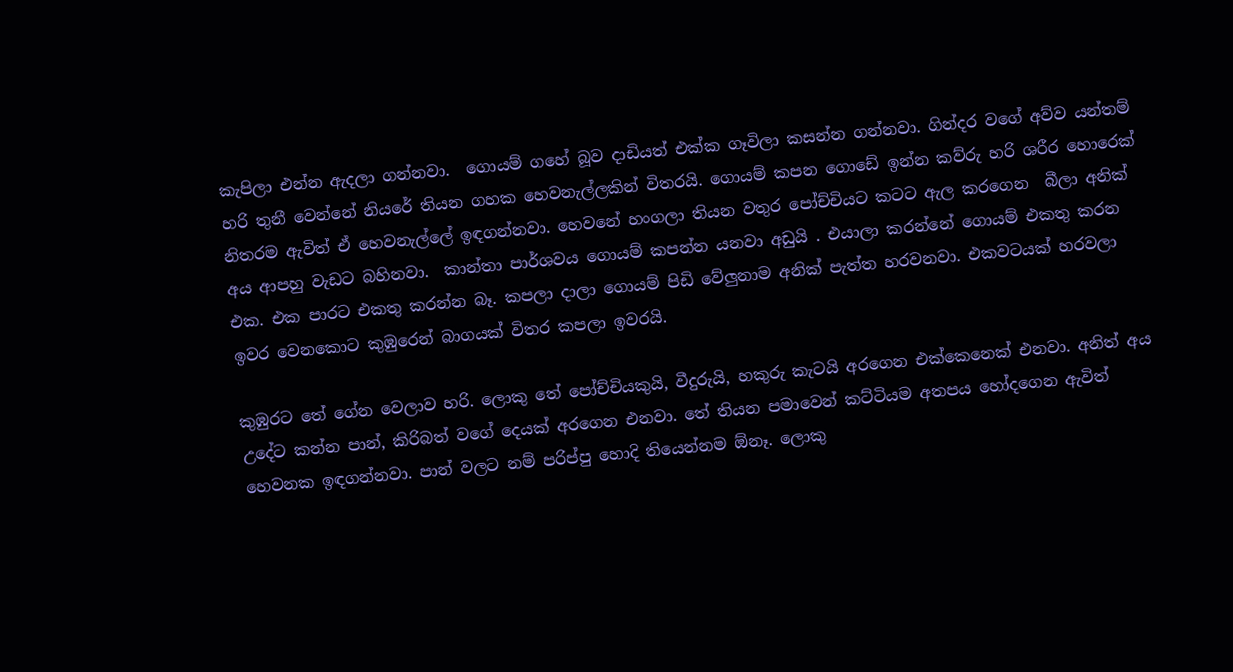කැපිලා එන්න ඇදලා ගන්නවා.  ගොයම් ගහේ බූව දාඩියත් එක්ක ගෑවිලා කසන්න ගන්නවා. ගින්දර වගේ අව්ව යන්තම් හරි තුනී වෙන්නේ නියරේ තියන ගහක හෙවනැල්ලකින් විතරයි. ගොයම් කපන ගොඩේ ඉන්න කව්රු හරි ශරීර හොරෙක් නිතරම ඇවිත් ඒ හෙවනැල්ලේ ඉඳගන්නවා. හෙවනේ හංගලා තියන වතුර පෝච්චියට කටට ඇල කරගෙන  බීලා අනික් අය ආපහු වැඩට බහිනවා.  කාන්තා පාර්ශවය ගොයම් කපන්න යනවා අඩුයි . එයාලා කරන්නේ ගොයම් එකතු කරන එක. එක පාරට එකතු කරන්න බෑ. කපලා දාලා ගොයම් පිඩි වේලුනාම අනික් පැත්ත හරවනවා. එකවටයක් හරවලා ඉවර වෙනකොට කුඹුරෙන් බාගයක් විතර කපලා ඉවරයි.

කුඹුරට තේ ගේන වෙලාව හරි. ලොකු තේ පෝච්චියකුයි, වීදුරුයි, හකුරු කැටයි අරගෙන එක්කෙනෙක් එනවා. අනිත් අය උදේට කන්න පාන්, කිරිබත් වගේ දෙයක් අරගෙන එනවා. තේ තියන පමාවෙන් කට්ටියම අතපය හෝදගෙන ඇවිත් හෙවනක ඉඳගන්නවා. පාන් වලට නම් පරිප්පු හොදි තියෙන්නම ඕනෑ. ලොකු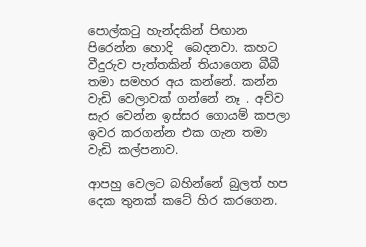පොල්කටු හැන්දකින් පිඟාන පිරෙන්න හොදි  බෙදනවා. කහට වීදුරුව පැත්තකින් තියාගෙන බීබී තමා සමහර අය කන්නේ. කන්න වැඩි වෙලාවක් ගන්නේ නෑ . අව්ව සැර වෙන්න ඉස්සර ගොයම් කපලා ඉවර කරගන්න එක ගැන තමා වැඩි කල්පනාව.

ආපහු වෙලට බහින්නේ බුලත් හප දෙක තුනක් කටේ හිර කරගෙන.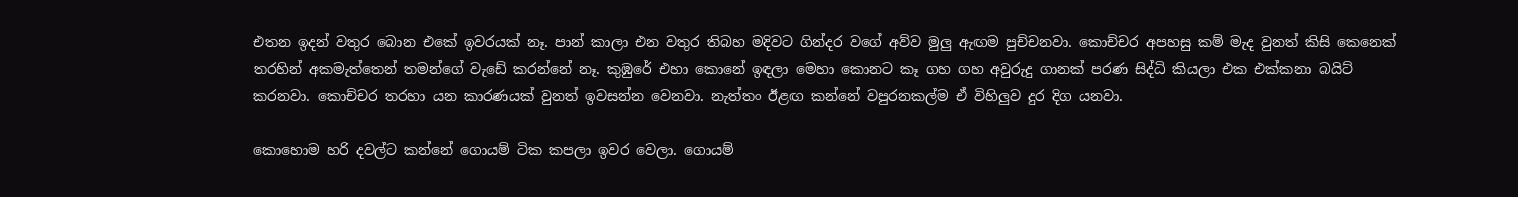එතන ඉදන් වතුර බොන එකේ ඉවරයක් නෑ. පාන් කාලා එන වතුර තිබහ මදිවට ගින්දර වගේ අව්ව මුලු ඇඟම පුච්චනවා. කොච්චර අපහසු කම් මැද වුනත් කිසි කෙනෙක් තරහින් අකමැත්තෙන් තමන්ගේ වැඩේ කරන්නේ නෑ. කුඹුරේ එහා කොනේ ඉඳලා මෙහා කොනට කෑ ගහ ගහ අවුරුදු ගානක් පරණ සිද්ධි කියලා එක එක්කනා බයිට් කරනවා. කොච්චර තරහා යන කාරණයක් වුනත් ඉවසන්න වෙනවා. නැත්තං ඊළඟ කන්නේ වපුරනකල්ම ඒ විහිලුව දුර දිග යනවා.

කොහොම හරි දවල්ට කන්නේ ගොයම් ටික කපලා ඉවර වෙලා. ගොයම්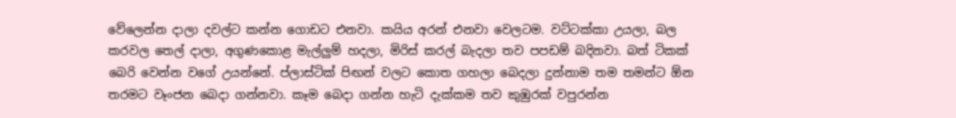වේලෙන්න දාලා දවල්ට කන්න ගොඩට එනවා. කයිය අරන් එනවා වෙලටම. වට්ටක්කා උයලා, බල කරවල තෙල් දාලා, අගුණකොළ මැල්ලුම් හදලා, මිරිස් කරල් බැදලා තව පපඩම් බදිනවා. බත් ටිකක් බෙරි වෙන්න වගේ උයන්නේ. ප්ලාස්ටික් පිඟන් වලට කොත ගහලා බෙදලා දුන්නාම තම තමන්ට ඕන තරමට වෑංජන බෙදා ගන්නවා. කෑම බෙදා ගන්න හැටි දැක්කම තව කුඹුරක් වපුරන්න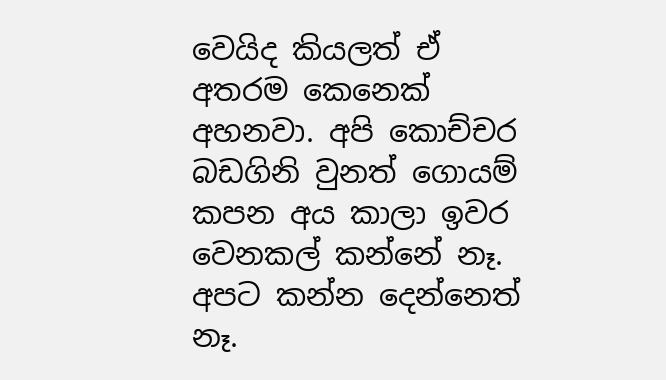වෙයිද කියලත් ඒ අතරම කෙනෙක් අහනවා. අපි කොච්චර බඩගිනි වුනත් ගොයම් කපන අය කාලා ඉවර වෙනකල් කන්නේ නෑ. අපට කන්න දෙන්නෙත් නෑ.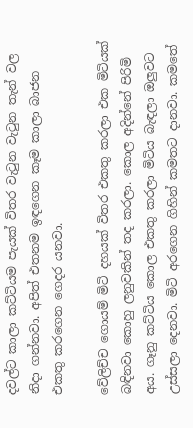දවල්ට කාලා කට්ටියම පැයක් විතර වැටුන වැටුන තැන් වල නිදා ගන්නවා. අපිත් එතනම ඉඳගෙන කෑම කාලා බාජන එකතු කරගෙන ගෙදර යනවා.

වේලිච්ච ගොයම් මිටි දහයක් විතර එකතු කරලා එක මිටියක් බඳිනවා කොහු ලනුවකින් තද කරලා. කොල අදින්නේ පිරිමි අය. ගෑනු කට්ටිය කොල එකතු කරලා මිටිය බැඳලා ඔලුවට උස්සලා දෙනවා. මිටි අරගෙන ගිහින් කමතට දානවා. කමතේ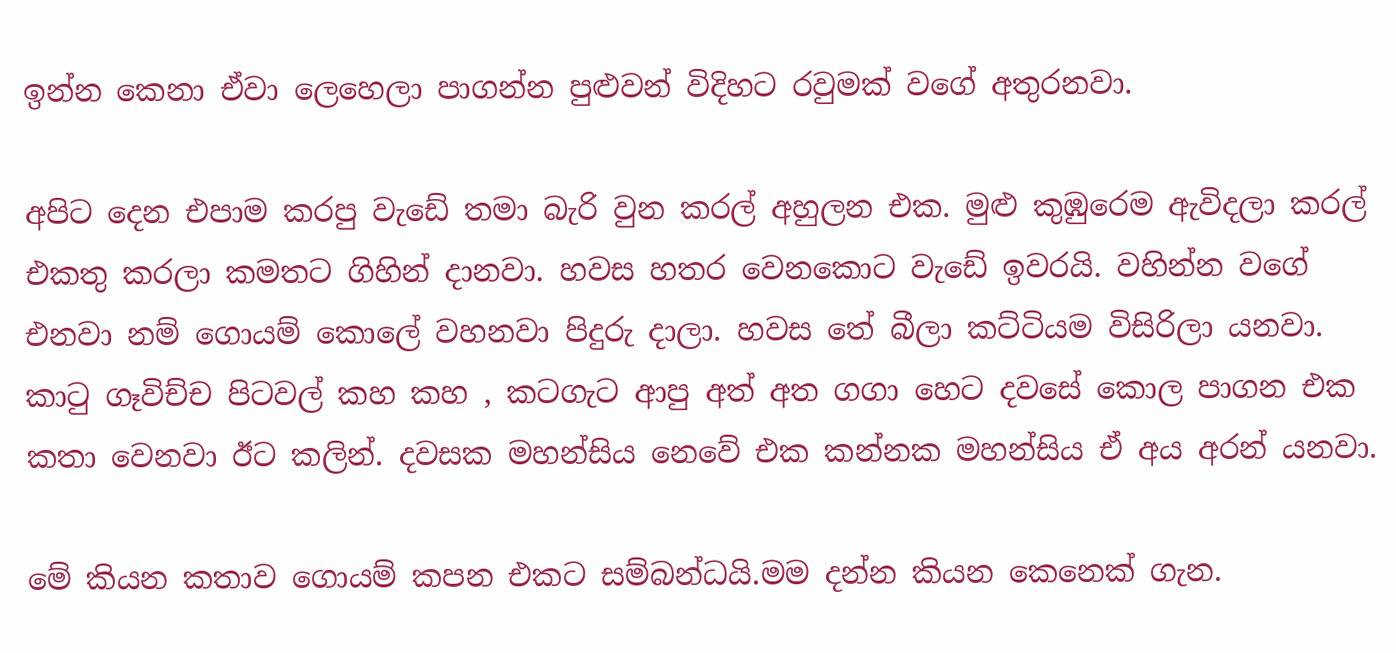ඉන්න කෙනා ඒවා ලෙහෙලා පාගන්න පුළුවන් විදිහට රවුමක් වගේ අතුරනවා.

අපිට දෙන එපාම කරපු වැඩේ තමා බැරි වුන කරල් අහුලන එක. මුළු කුඹුරෙම ඇවිදලා කරල් එකතු කරලා කමතට ගිහින් දානවා. හවස හතර වෙනකොට වැඩේ ඉවරයි. වහින්න වගේ එනවා නම් ගොයම් කොලේ වහනවා පිදුරු දාලා. හවස තේ බීලා කට්ටියම විසිරිලා යනවා. කාටු ගෑවිච්ච පිටවල් කහ කහ , කටගැට ආපු අත් අත ගගා හෙට දවසේ කොල පාගන එක කතා වෙනවා ඊට කලින්. දවසක මහන්සිය නෙවේ එක කන්නක මහන්සිය ඒ අය අරන් යනවා.

මේ කියන කතාව ගොයම් කපන එකට සම්බන්ධයි.මම දන්න කියන කෙනෙක් ගැන.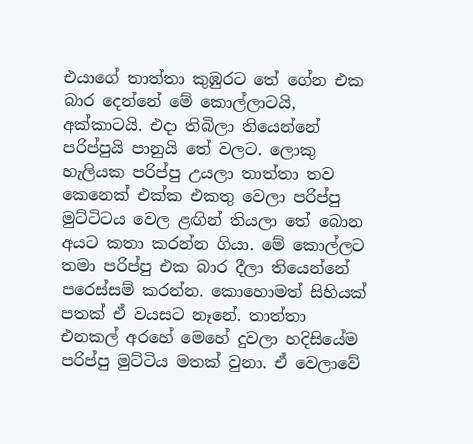එයාගේ තාත්තා කුඹුරට තේ ගේන එක බාර දෙන්නේ මේ කොල්ලාටයි, අක්කාටයි. එදා තිබිලා තියෙන්නේ පරිප්පුයි පානුයි තේ වලට. ලොකු හැලියක පරිප්පු උයලා තාත්තා තව කෙනෙක් එක්ක එකතු වෙලා පරිප්පු  මුට්ටිටය වෙල ළඟින් තියලා තේ බොන අයට කතා කරන්න ගියා. මේ කොල්ලට තමා පරිප්පු එක බාර දීලා තියෙන්නේ පරෙස්සම් කරන්න. කොහොමත් සිහියක් පතක් ඒ වයසට නෑනේ. තාත්තා එනකල් අරහේ මෙහේ දුවලා හදිසියේම පරිප්පු මුට්ටිය මතක් වුනා. ඒ වෙලාවේ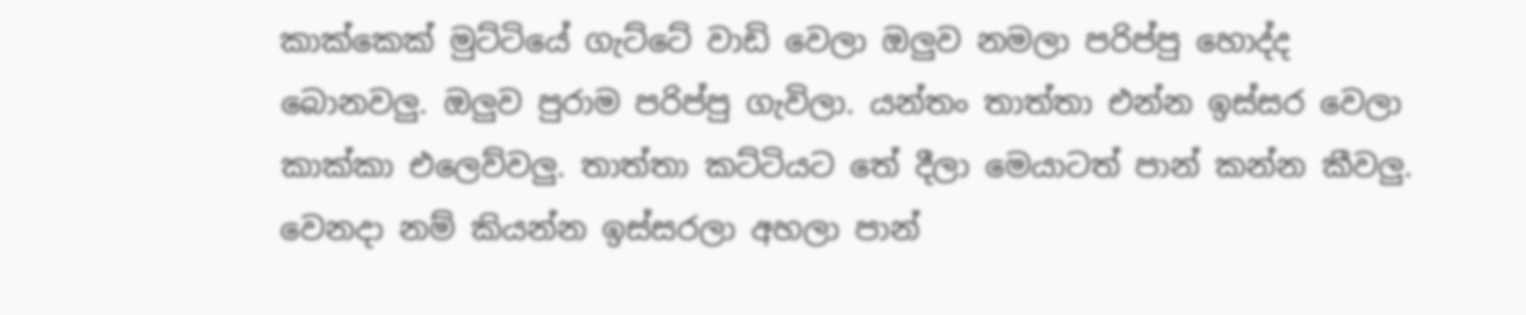කාක්කෙක් මුට්ටියේ ගැට්ටේ වාඩි වෙලා ඔලුව නමලා පරිප්පු හොද්ද බොනවලු. ඔලුව පුරාම පරිප්පු ගැවිලා. යන්තං තාත්තා එන්න ඉස්සර වෙලා කාක්කා එලෙව්වලු. තාත්තා කට්ටියට තේ දීලා මෙයාටත් පාන් කන්න කීවලු. වෙනදා නම් කියන්න ඉස්සරලා අහලා පාන්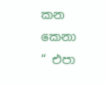කන කෙනා “ එපා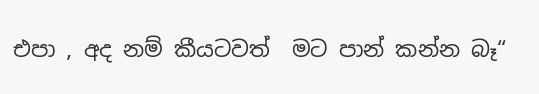එපා , අද නම් කීයටවත්  මට පාන් කන්න බෑ“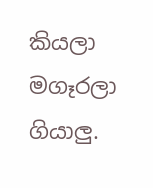කියලා මගෑරලා ගියාලු.